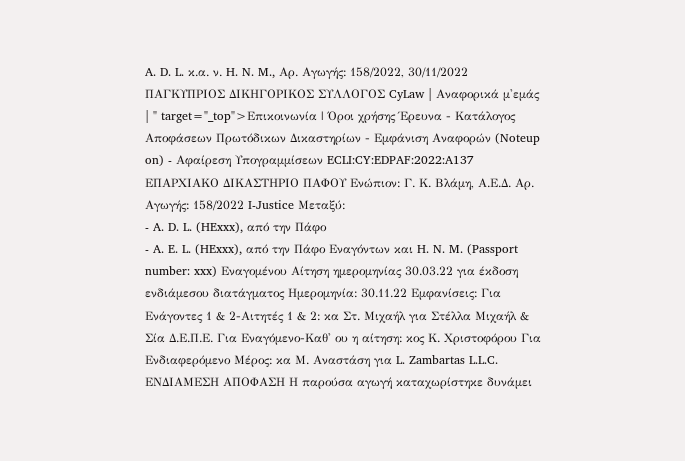A. D. L. κ.α. ν. H. N. M., Αρ. Αγωγής: 158/2022, 30/11/2022 ΠΑΓΚΥΠΡΙΟΣ ΔΙΚΗΓΟΡΙΚΟΣ ΣΥΛΛΟΓΟΣ CyLaw | Αναφορικά μ'εμάς | " target="_top">Επικοινωνία | Όροι χρήσης Έρευνα - Κατάλογος Αποφάσεων Πρωτόδικων Δικαστηρίων - Εμφάνιση Αναφορών (Noteup on) - Αφαίρεση Υπογραμμίσεων ECLI:CY:EDPAF:2022:A137 ΕΠΑΡΧΙΑΚΟ ΔΙΚΑΣΤΗΡΙΟ ΠΑΦΟΥ Ενώπιον: Γ. Κ. Βλάμη, Α.Ε.Δ. Αρ. Αγωγής: 158/2022 I-Justice Μεταξύ:
- A. D. L. (HExxx), από την Πάφο
- A. E. L. (HExxx), από την Πάφο Εναγόντων και H. N. M. (Passport number: xxx) Εναγομένου Αίτηση ημερομηνίας 30.03.22 για έκδοση ενδιάμεσου διατάγματος Ημερομηνία: 30.11.22 Εμφανίσεις: Για Ενάγοντες 1 & 2-Αιτητές 1 & 2: κα Στ. Μιχαήλ για Στέλλα Μιχαήλ & Σία Δ.Ε.Π.Ε. Για Εναγόμενο-Καθ' ου η αίτηση: κος Κ. Χριστοφόρου Για Ενδιαφερόμενο Μέρος: κα Μ. Αναστάση για L. Zambartas L.L.C. ΕΝΔΙΑΜΕΣΗ ΑΠΟΦΑΣΗ Η παρούσα αγωγή καταχωρίστηκε δυνάμει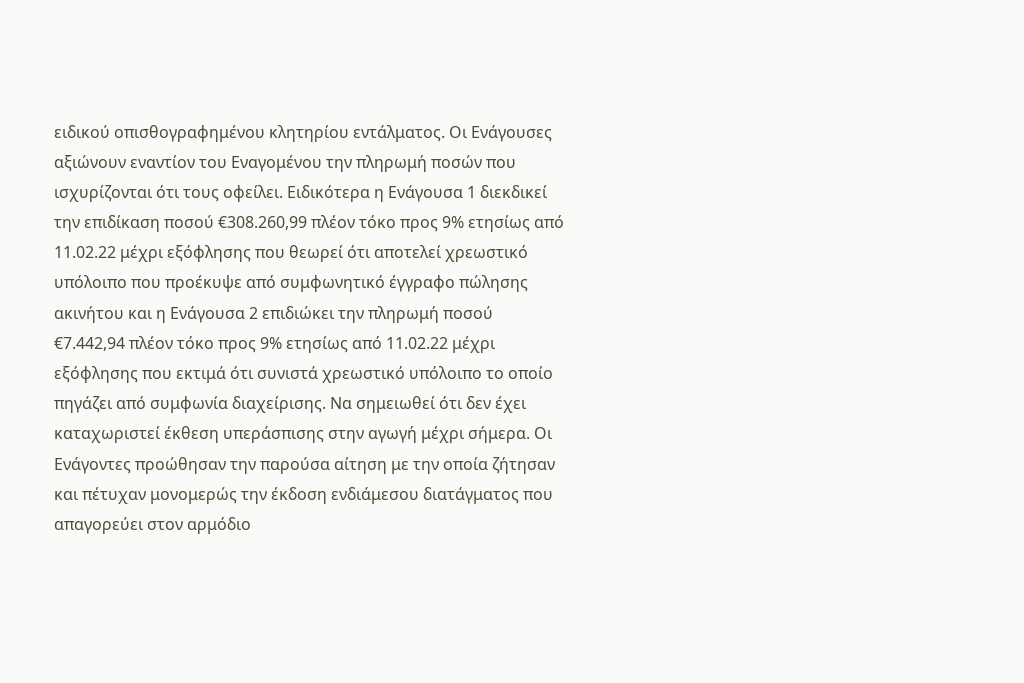ειδικού οπισθογραφημένου κλητηρίου εντάλματος. Οι Ενάγουσες αξιώνουν εναντίον του Εναγομένου την πληρωμή ποσών που ισχυρίζονται ότι τους οφείλει. Ειδικότερα η Ενάγουσα 1 διεκδικεί την επιδίκαση ποσού €308.260,99 πλέον τόκο προς 9% ετησίως από 11.02.22 μέχρι εξόφλησης που θεωρεί ότι αποτελεί χρεωστικό υπόλοιπο που προέκυψε από συμφωνητικό έγγραφο πώλησης ακινήτου και η Ενάγουσα 2 επιδιώκει την πληρωμή ποσού €7.442,94 πλέον τόκο προς 9% ετησίως από 11.02.22 μέχρι εξόφλησης που εκτιμά ότι συνιστά χρεωστικό υπόλοιπο το οποίο πηγάζει από συμφωνία διαχείρισης. Να σημειωθεί ότι δεν έχει καταχωριστεί έκθεση υπεράσπισης στην αγωγή μέχρι σήμερα. Οι Ενάγοντες προώθησαν την παρούσα αίτηση με την οποία ζήτησαν και πέτυχαν μονομερώς την έκδοση ενδιάμεσου διατάγματος που απαγορεύει στον αρμόδιο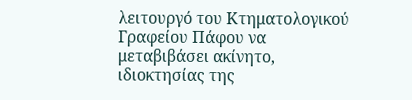λειτουργό του Κτηματολογικού Γραφείου Πάφου να μεταβιβάσει ακίνητο, ιδιοκτησίας της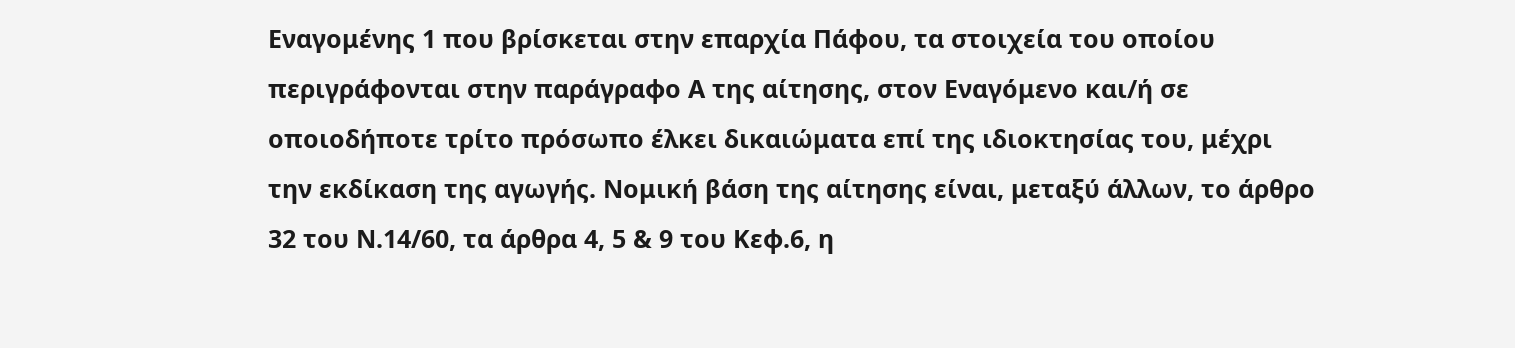Εναγομένης 1 που βρίσκεται στην επαρχία Πάφου, τα στοιχεία του οποίου περιγράφονται στην παράγραφο Α της αίτησης, στον Εναγόμενο και/ή σε οποιοδήποτε τρίτο πρόσωπο έλκει δικαιώματα επί της ιδιοκτησίας του, μέχρι την εκδίκαση της αγωγής. Νομική βάση της αίτησης είναι, μεταξύ άλλων, το άρθρο 32 του Ν.14/60, τα άρθρα 4, 5 & 9 του Κεφ.6, η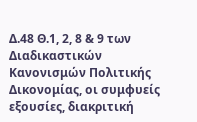Δ.48 Θ.1, 2, 8 & 9 των Διαδικαστικών Κανονισμών Πολιτικής Δικονομίας, οι συμφυείς εξουσίες, διακριτική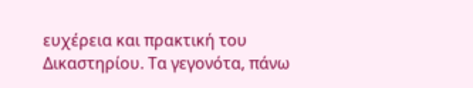ευχέρεια και πρακτική του Δικαστηρίου. Τα γεγονότα, πάνω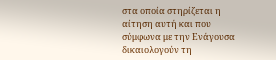στα οποία στηρίζεται η αίτηση αυτή και που σύμφωνα με την Ενάγουσα δικαιολογούν τη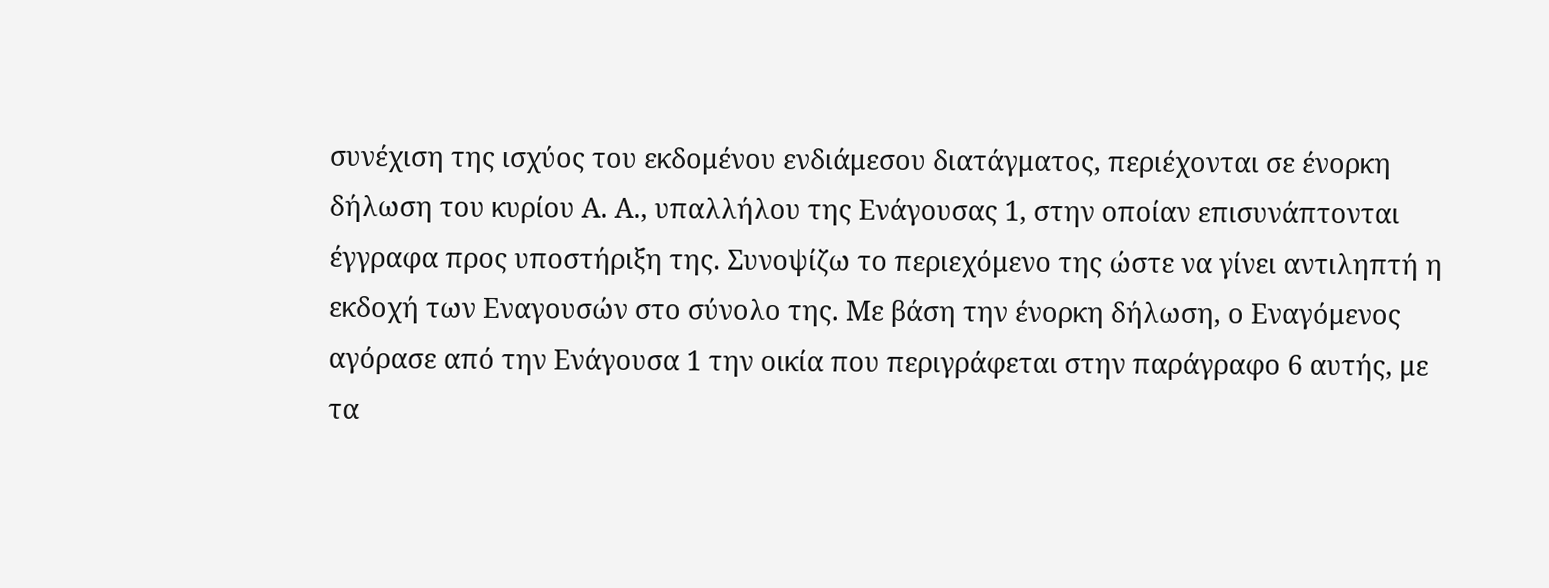συνέχιση της ισχύος του εκδομένου ενδιάμεσου διατάγματος, περιέχονται σε ένορκη δήλωση του κυρίου Α. Α., υπαλλήλου της Ενάγουσας 1, στην οποίαν επισυνάπτονται έγγραφα προς υποστήριξη της. Συνοψίζω το περιεχόμενο της ώστε να γίνει αντιληπτή η εκδοχή των Εναγουσών στο σύνολο της. Με βάση την ένορκη δήλωση, ο Εναγόμενος αγόρασε από την Ενάγουσα 1 την οικία που περιγράφεται στην παράγραφο 6 αυτής, με τα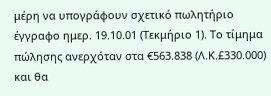μέρη να υπογράφουν σχετικό πωλητήριο έγγραφο ημερ. 19.10.01 (Τεκμήριο 1). Το τίμημα πώλησης ανερχόταν στα €563.838 (Λ.Κ.£330.000) και θα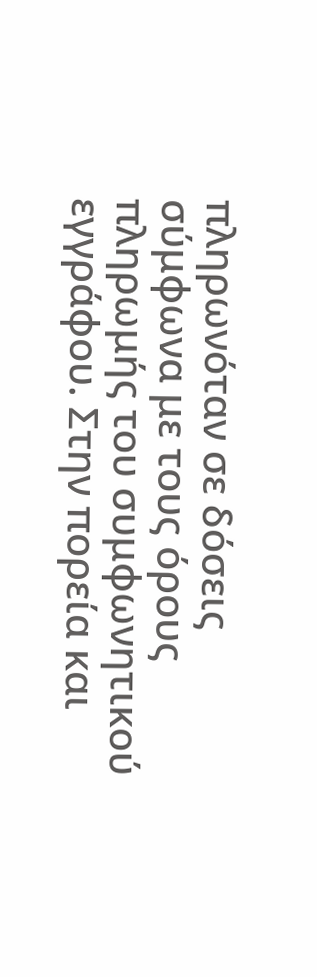πληρωνόταν σε δόσεις σύμφωνα με τους όρους πληρωμής του συμφωνητικού εγγράφου. Στην πορεία και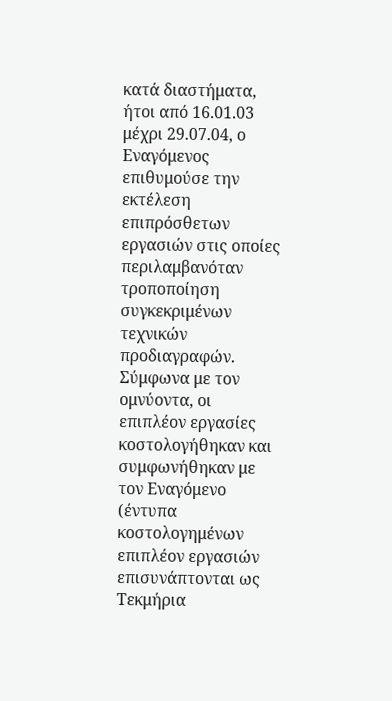κατά διαστήματα, ήτοι από 16.01.03 μέχρι 29.07.04, ο Εναγόμενος επιθυμούσε την εκτέλεση επιπρόσθετων εργασιών στις οποίες περιλαμβανόταν τροποποίηση συγκεκριμένων τεχνικών προδιαγραφών. Σύμφωνα με τον ομνύοντα, οι επιπλέον εργασίες κοστολογήθηκαν και συμφωνήθηκαν με τον Εναγόμενο (έντυπα κοστολογημένων επιπλέον εργασιών επισυνάπτονται ως Τεκμήρια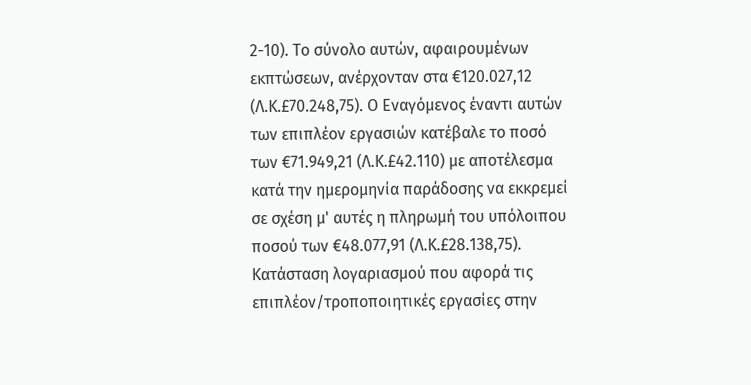2-10). Το σύνολο αυτών, αφαιρουμένων εκπτώσεων, ανέρχονταν στα €120.027,12 (Λ.Κ.£70.248,75). Ο Εναγόμενος έναντι αυτών των επιπλέον εργασιών κατέβαλε το ποσό των €71.949,21 (Λ.Κ.£42.110) με αποτέλεσμα κατά την ημερομηνία παράδοσης να εκκρεμεί σε σχέση μ' αυτές η πληρωμή του υπόλοιπου ποσού των €48.077,91 (Λ.Κ.£28.138,75). Κατάσταση λογαριασμού που αφορά τις επιπλέον/τροποποιητικές εργασίες στην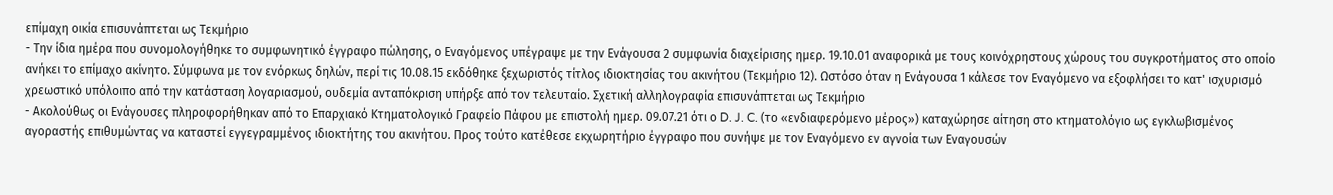επίμαχη οικία επισυνάπτεται ως Τεκμήριο
- Την ίδια ημέρα που συνομολογήθηκε το συμφωνητικό έγγραφο πώλησης, ο Εναγόμενος υπέγραψε με την Ενάγουσα 2 συμφωνία διαχείρισης ημερ. 19.10.01 αναφορικά με τους κοινόχρηστους χώρους του συγκροτήματος στο οποίο ανήκει το επίμαχο ακίνητο. Σύμφωνα με τον ενόρκως δηλών, περί τις 10.08.15 εκδόθηκε ξεχωριστός τίτλος ιδιοκτησίας του ακινήτου (Τεκμήριο 12). Ωστόσο όταν η Ενάγουσα 1 κάλεσε τον Εναγόμενο να εξοφλήσει το κατ' ισχυρισμό χρεωστικό υπόλοιπο από την κατάσταση λογαριασμού, ουδεμία ανταπόκριση υπήρξε από τον τελευταίο. Σχετική αλληλογραφία επισυνάπτεται ως Τεκμήριο
- Ακολούθως οι Ενάγουσες πληροφορήθηκαν από το Επαρχιακό Κτηματολογικό Γραφείο Πάφου με επιστολή ημερ. 09.07.21 ότι ο D. J. C. (το «ενδιαφερόμενο μέρος») καταχώρησε αίτηση στο κτηματολόγιο ως εγκλωβισμένος αγοραστής επιθυμώντας να καταστεί εγγεγραμμένος ιδιοκτήτης του ακινήτου. Προς τούτο κατέθεσε εκχωρητήριο έγγραφο που συνήψε με τον Εναγόμενο εν αγνοία των Εναγουσών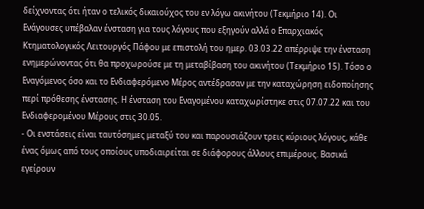δείχνοντας ότι ήταν ο τελικός δικαιούχος του εν λόγω ακινήτου (Τεκμήριο 14). Οι Ενάγουσες υπέβαλαν ένσταση για τους λόγους που εξηγούν αλλά ο Επαρχιακός Κτηματολογικός Λειτουργός Πάφου με επιστολή του ημερ. 03.03.22 απέρριψε την ένσταση ενημερώνοντας ότι θα προχωρούσε με τη μεταβίβαση του ακινήτου (Τεκμήριο 15). Τόσο ο Εναγόμενος όσο και το Ενδιαφερόμενο Μέρος αντέδρασαν με την καταχώρηση ειδοποίησης περί πρόθεσης ένστασης. Η ένσταση του Εναγομένου καταχωρίστηκε στις 07.07.22 και του Ενδιαφερομένου Μέρους στις 30.05.
- Οι ενστάσεις είναι ταυτόσημες μεταξύ του και παρουσιάζουν τρεις κύριους λόγους, κάθε ένας όμως από τους οποίους υποδιαιρείται σε διάφορους άλλους επιμέρους. Βασικά εγείρουν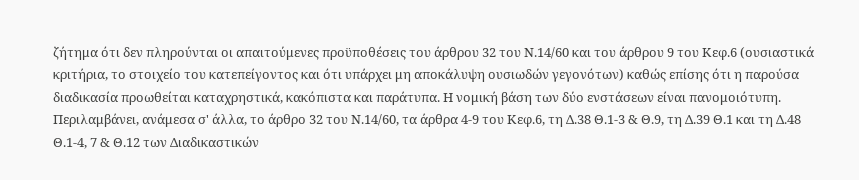ζήτημα ότι δεν πληρούνται οι απαιτούμενες προϋποθέσεις του άρθρου 32 του Ν.14/60 και του άρθρου 9 του Κεφ.6 (ουσιαστικά κριτήρια, το στοιχείο του κατεπείγοντος και ότι υπάρχει μη αποκάλυψη ουσιωδών γεγονότων) καθώς επίσης ότι η παρούσα διαδικασία προωθείται καταχρηστικά, κακόπιστα και παράτυπα. Η νομική βάση των δύο ενστάσεων είναι πανομοιότυπη. Περιλαμβάνει, ανάμεσα σ' άλλα, το άρθρο 32 του Ν.14/60, τα άρθρα 4-9 του Κεφ.6, τη Δ.38 Θ.1-3 & Θ.9, τη Δ.39 Θ.1 και τη Δ.48 Θ.1-4, 7 & Θ.12 των Διαδικαστικών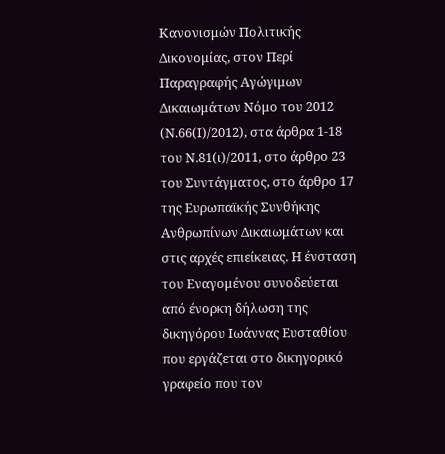Κανονισμών Πολιτικής Δικονομίας, στον Περί Παραγραφής Αγώγιμων Δικαιωμάτων Νόμο του 2012 (Ν.66(Ι)/2012), στα άρθρα 1-18 του Ν.81(ι)/2011, στο άρθρο 23 του Συντάγματος, στο άρθρο 17 της Ευρωπαϊκής Συνθήκης Ανθρωπίνων Δικαιωμάτων και στις αρχές επιείκειας. Η ένσταση του Εναγομένου συνοδεύεται από ένορκη δήλωση της δικηγόρου Ιωάννας Ευσταθίου που εργάζεται στο δικηγορικό γραφείο που τον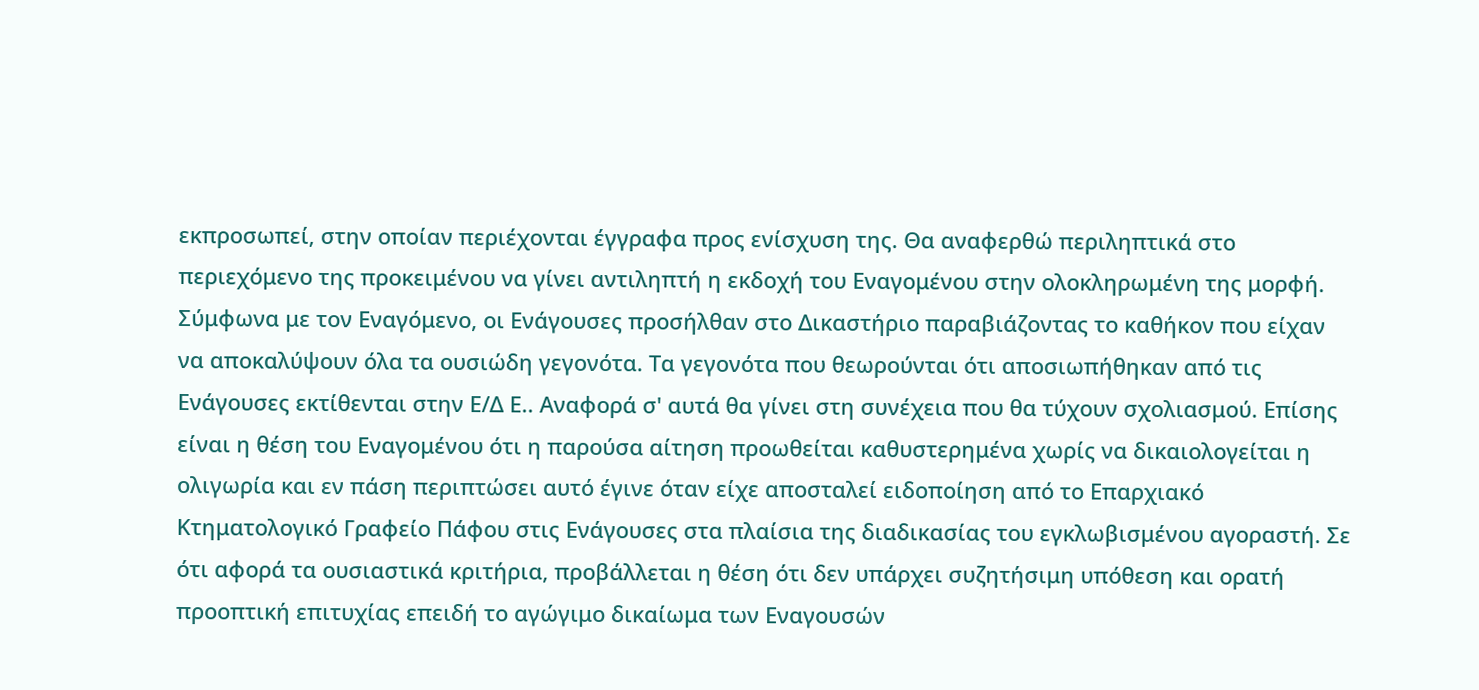εκπροσωπεί, στην οποίαν περιέχονται έγγραφα προς ενίσχυση της. Θα αναφερθώ περιληπτικά στο περιεχόμενο της προκειμένου να γίνει αντιληπτή η εκδοχή του Εναγομένου στην ολοκληρωμένη της μορφή. Σύμφωνα με τον Εναγόμενο, οι Ενάγουσες προσήλθαν στο Δικαστήριο παραβιάζοντας το καθήκον που είχαν να αποκαλύψουν όλα τα ουσιώδη γεγονότα. Τα γεγονότα που θεωρούνται ότι αποσιωπήθηκαν από τις Ενάγουσες εκτίθενται στην Ε/Δ Ε.. Αναφορά σ' αυτά θα γίνει στη συνέχεια που θα τύχουν σχολιασμού. Επίσης είναι η θέση του Εναγομένου ότι η παρούσα αίτηση προωθείται καθυστερημένα χωρίς να δικαιολογείται η ολιγωρία και εν πάση περιπτώσει αυτό έγινε όταν είχε αποσταλεί ειδοποίηση από το Επαρχιακό Κτηματολογικό Γραφείο Πάφου στις Ενάγουσες στα πλαίσια της διαδικασίας του εγκλωβισμένου αγοραστή. Σε ότι αφορά τα ουσιαστικά κριτήρια, προβάλλεται η θέση ότι δεν υπάρχει συζητήσιμη υπόθεση και ορατή προοπτική επιτυχίας επειδή το αγώγιμο δικαίωμα των Εναγουσών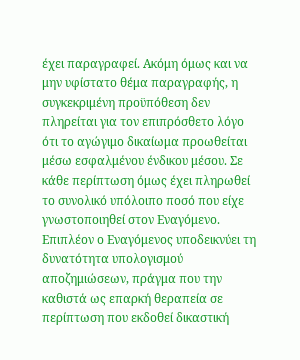έχει παραγραφεί. Ακόμη όμως και να μην υφίστατο θέμα παραγραφής, η συγκεκριμένη προϋπόθεση δεν πληρείται για τον επιπρόσθετο λόγο ότι το αγώγιμο δικαίωμα προωθείται μέσω εσφαλμένου ένδικου μέσου. Σε κάθε περίπτωση όμως έχει πληρωθεί το συνολικό υπόλοιπο ποσό που είχε γνωστοποιηθεί στον Εναγόμενο. Επιπλέον ο Εναγόμενος υποδεικνύει τη δυνατότητα υπολογισμού αποζημιώσεων, πράγμα που την καθιστά ως επαρκή θεραπεία σε περίπτωση που εκδοθεί δικαστική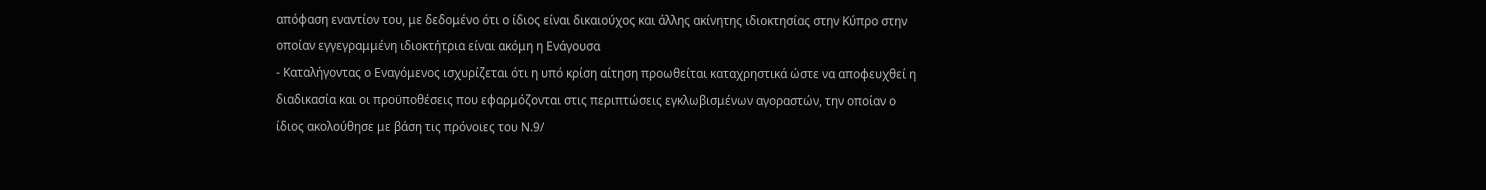απόφαση εναντίον του, με δεδομένο ότι ο ίδιος είναι δικαιούχος και άλλης ακίνητης ιδιοκτησίας στην Κύπρο στην οποίαν εγγεγραμμένη ιδιοκτήτρια είναι ακόμη η Ενάγουσα
- Καταλήγοντας ο Εναγόμενος ισχυρίζεται ότι η υπό κρίση αίτηση προωθείται καταχρηστικά ώστε να αποφευχθεί η διαδικασία και οι προϋποθέσεις που εφαρμόζονται στις περιπτώσεις εγκλωβισμένων αγοραστών, την οποίαν ο ίδιος ακολούθησε με βάση τις πρόνοιες του Ν.9/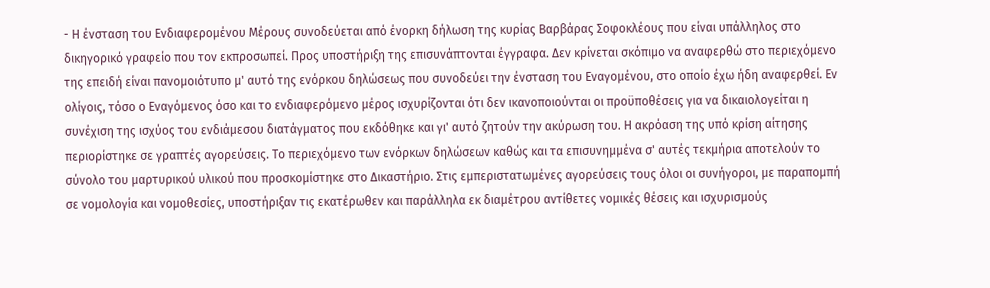- Η ένσταση του Ενδιαφερομένου Μέρους συνοδεύεται από ένορκη δήλωση της κυρίας Βαρβάρας Σοφοκλέους που είναι υπάλληλος στο δικηγορικό γραφείο που τον εκπροσωπεί. Προς υποστήριξη της επισυνάπτονται έγγραφα. Δεν κρίνεται σκόπιμο να αναφερθώ στο περιεχόμενο της επειδή είναι πανομοιότυπο μ' αυτό της ενόρκου δηλώσεως που συνοδεύει την ένσταση του Εναγομένου, στο οποίο έχω ήδη αναφερθεί. Εν ολίγοις, τόσο ο Εναγόμενος όσο και το ενδιαφερόμενο μέρος ισχυρίζονται ότι δεν ικανοποιούνται οι προϋποθέσεις για να δικαιολογείται η συνέχιση της ισχύος του ενδιάμεσου διατάγματος που εκδόθηκε και γι' αυτό ζητούν την ακύρωση του. Η ακρόαση της υπό κρίση αίτησης περιορίστηκε σε γραπτές αγορεύσεις. Το περιεχόμενο των ενόρκων δηλώσεων καθώς και τα επισυνημμένα σ' αυτές τεκμήρια αποτελούν το σύνολο του μαρτυρικού υλικού που προσκομίστηκε στο Δικαστήριο. Στις εμπεριστατωμένες αγορεύσεις τους όλοι οι συνήγοροι, με παραπομπή σε νομολογία και νομοθεσίες, υποστήριξαν τις εκατέρωθεν και παράλληλα εκ διαμέτρου αντίθετες νομικές θέσεις και ισχυρισμούς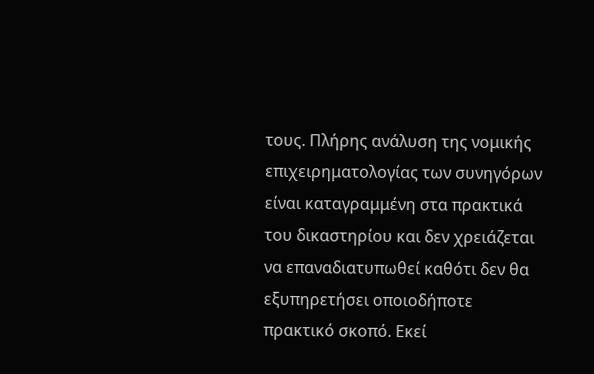τους. Πλήρης ανάλυση της νομικής επιχειρηματολογίας των συνηγόρων είναι καταγραμμένη στα πρακτικά του δικαστηρίου και δεν χρειάζεται να επαναδιατυπωθεί καθότι δεν θα εξυπηρετήσει οποιοδήποτε πρακτικό σκοπό. Εκεί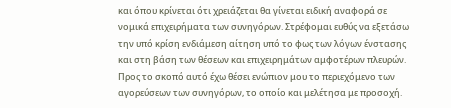και όπου κρίνεται ότι χρειάζεται θα γίνεται ειδική αναφορά σε νομικά επιχειρήματα των συνηγόρων. Στρέφομαι ευθύς να εξετάσω την υπό κρίση ενδιάμεση αίτηση υπό το φως των λόγων ένστασης και στη βάση των θέσεων και επιχειρημάτων αμφοτέρων πλευρών. Προς το σκοπό αυτό έχω θέσει ενώπιον μου το περιεχόμενο των αγορεύσεων των συνηγόρων, το οποίο και μελέτησα με προσοχή.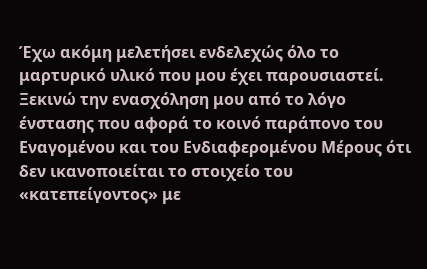Έχω ακόμη μελετήσει ενδελεχώς όλο το μαρτυρικό υλικό που μου έχει παρουσιαστεί. Ξεκινώ την ενασχόληση μου από το λόγο ένστασης που αφορά το κοινό παράπονο του Εναγομένου και του Ενδιαφερομένου Μέρους ότι δεν ικανοποιείται το στοιχείο του «κατεπείγοντος» με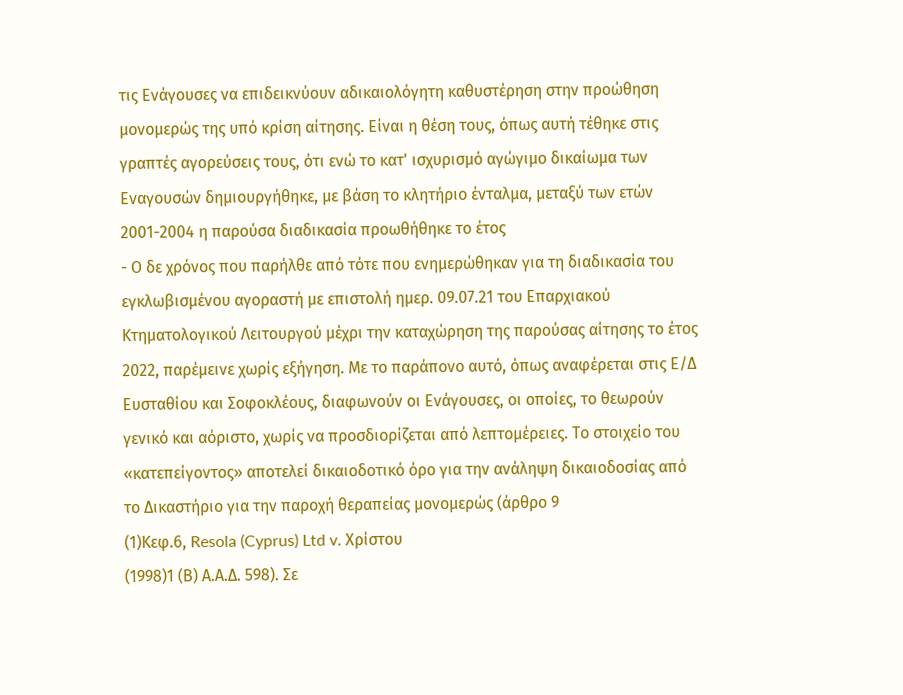τις Ενάγουσες να επιδεικνύουν αδικαιολόγητη καθυστέρηση στην προώθηση μονομερώς της υπό κρίση αίτησης. Είναι η θέση τους, όπως αυτή τέθηκε στις γραπτές αγορεύσεις τους, ότι ενώ το κατ' ισχυρισμό αγώγιμο δικαίωμα των Εναγουσών δημιουργήθηκε, με βάση το κλητήριο ένταλμα, μεταξύ των ετών 2001-2004 η παρούσα διαδικασία προωθήθηκε το έτος
- Ο δε χρόνος που παρήλθε από τότε που ενημερώθηκαν για τη διαδικασία του εγκλωβισμένου αγοραστή με επιστολή ημερ. 09.07.21 του Επαρχιακού Κτηματολογικού Λειτουργού μέχρι την καταχώρηση της παρούσας αίτησης το έτος 2022, παρέμεινε χωρίς εξήγηση. Με το παράπονο αυτό, όπως αναφέρεται στις Ε/Δ Ευσταθίου και Σοφοκλέους, διαφωνούν οι Ενάγουσες, οι οποίες, το θεωρούν γενικό και αόριστο, χωρίς να προσδιορίζεται από λεπτομέρειες. Το στοιχείο του «κατεπείγοντος» αποτελεί δικαιοδοτικό όρο για την ανάληψη δικαιοδοσίας από το Δικαστήριο για την παροχή θεραπείας μονομερώς (άρθρο 9
(1)Κεφ.6, Resola (Cyprus) Ltd v. Χρίστου
(1998)1 (Β) Α.Α.Δ. 598). Σε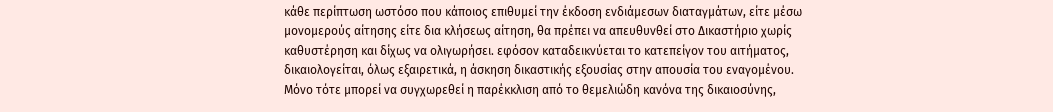κάθε περίπτωση ωστόσο που κάποιος επιθυμεί την έκδοση ενδιάμεσων διαταγμάτων, είτε μέσω μονομερούς αίτησης είτε δια κλήσεως αίτηση, θα πρέπει να απευθυνθεί στο Δικαστήριο χωρίς καθυστέρηση και δίχως να ολιγωρήσει. εφόσον καταδεικνύεται το κατεπείγον του αιτήματος, δικαιολογείται, όλως εξαιρετικά, η άσκηση δικαστικής εξουσίας στην απουσία του εναγομένου. Μόνο τότε μπορεί να συγχωρεθεί η παρέκκλιση από το θεμελιώδη κανόνα της δικαιοσύνης,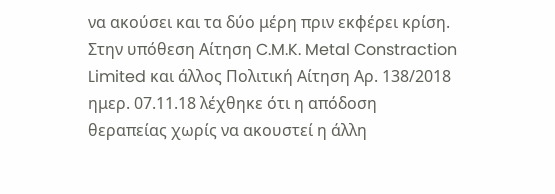να ακούσει και τα δύο μέρη πριν εκφέρει κρίση. Στην υπόθεση Αίτηση C.M.K. Metal Constraction Limited και άλλος Πολιτική Αίτηση Αρ. 138/2018 ημερ. 07.11.18 λέχθηκε ότι η απόδοση θεραπείας χωρίς να ακουστεί η άλλη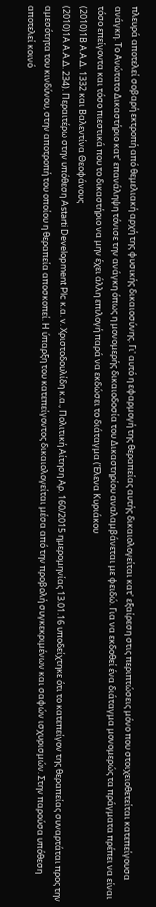πλευρά αποτελεί σοβαρή εκτροπή από θεμελιακή αρχή της φυσικής δικαιοσύνης. Γι' αυτό η εφαρμογή της θεραπείας αυτής δικαιολογείται κατ' εξαίρεση στις περιπτώσεις μόνο που στοιχειοθετείται κατεπείγουσα ανάγκη. Το Ανώτατο Δικαστήριο κατ' επανάληψη τόνισε την ανάγκη όπως η μονομερής δικαιοδοσία του Δικαστηρίου αναλαμβάνεται με φειδώ. Για να εκδοθεί ένα διάταγμα μονομερώς τα πράγματα πρέπει να είναι τόσο επείγοντα και τόσο πιεστικά που το δικαστήριο να μην έχει άλλη επιλογή παρά να εκδώσει το διάταγμα (Έλενα Κυριάκου
(2010)1Β Α.Α.Δ. 1332 και Βαλεντίνα Θεοφάνους
(2010)1Α Α.Α.Δ. 234). Περαιτέρω στην υπόθεση Astarti Development Plc κ.α. v. Χριστοδουλίδη κ.α., Πολιτική Αίτηση Αρ. 160/2015 ημερομηνίας 13.01.16 υποδείχτηκε ότι το κατεπείγον της θεραπείας συναρτάται προς την αμεσότητα του κινδύνου, στην αποτροπή του οποίου η θεραπεία αποσκοπεί. Η ύπαρξη του κατεπείγοντος δικαιολογείται μέσα από την προβολή συγκεκριμένων και σαφών ισχυρισμών. Στην παρούσα υπόθεση αποτελεί κοινό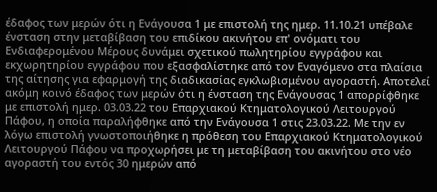έδαφος των μερών ότι η Ενάγουσα 1 με επιστολή της ημερ. 11.10.21 υπέβαλε ένσταση στην μεταβίβαση του επιδίκου ακινήτου επ' ονόματι του Ενδιαφερομένου Μέρους δυνάμει σχετικού πωλητηρίου εγγράφου και εκχωρητηρίου εγγράφου που εξασφαλίστηκε από τον Εναγόμενο στα πλαίσια της αίτησης για εφαρμογή της διαδικασίας εγκλωβισμένου αγοραστή. Αποτελεί ακόμη κοινό έδαφος των μερών ότι η ένσταση της Ενάγουσας 1 απορρίφθηκε με επιστολή ημερ. 03.03.22 του Επαρχιακού Κτηματολογικού Λειτουργού Πάφου, η οποία παραλήφθηκε από την Ενάγουσα 1 στις 23.03.22. Με την εν λόγω επιστολή γνωστοποιήθηκε η πρόθεση του Επαρχιακού Κτηματολογικού Λειτουργού Πάφου να προχωρήσει με τη μεταβίβαση του ακινήτου στο νέο αγοραστή του εντός 30 ημερών από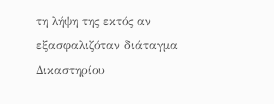τη λήψη της εκτός αν εξασφαλιζόταν διάταγμα Δικαστηρίου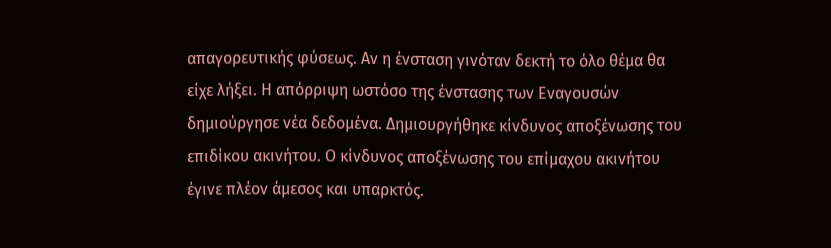απαγορευτικής φύσεως. Αν η ένσταση γινόταν δεκτή το όλο θέμα θα είχε λήξει. Η απόρριψη ωστόσο της ένστασης των Εναγουσών δημιούργησε νέα δεδομένα. Δημιουργήθηκε κίνδυνος αποξένωσης του επιδίκου ακινήτου. Ο κίνδυνος αποξένωσης του επίμαχου ακινήτου έγινε πλέον άμεσος και υπαρκτός.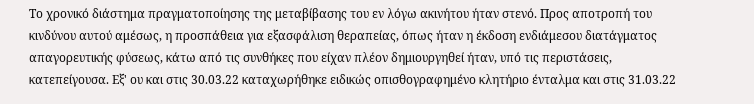Το χρονικό διάστημα πραγματοποίησης της μεταβίβασης του εν λόγω ακινήτου ήταν στενό. Προς αποτροπή του κινδύνου αυτού αμέσως, η προσπάθεια για εξασφάλιση θεραπείας, όπως ήταν η έκδοση ενδιάμεσου διατάγματος απαγορευτικής φύσεως, κάτω από τις συνθήκες που είχαν πλέον δημιουργηθεί ήταν, υπό τις περιστάσεις, κατεπείγουσα. Εξ' ου και στις 30.03.22 καταχωρήθηκε ειδικώς οπισθογραφημένο κλητήριο ένταλμα και στις 31.03.22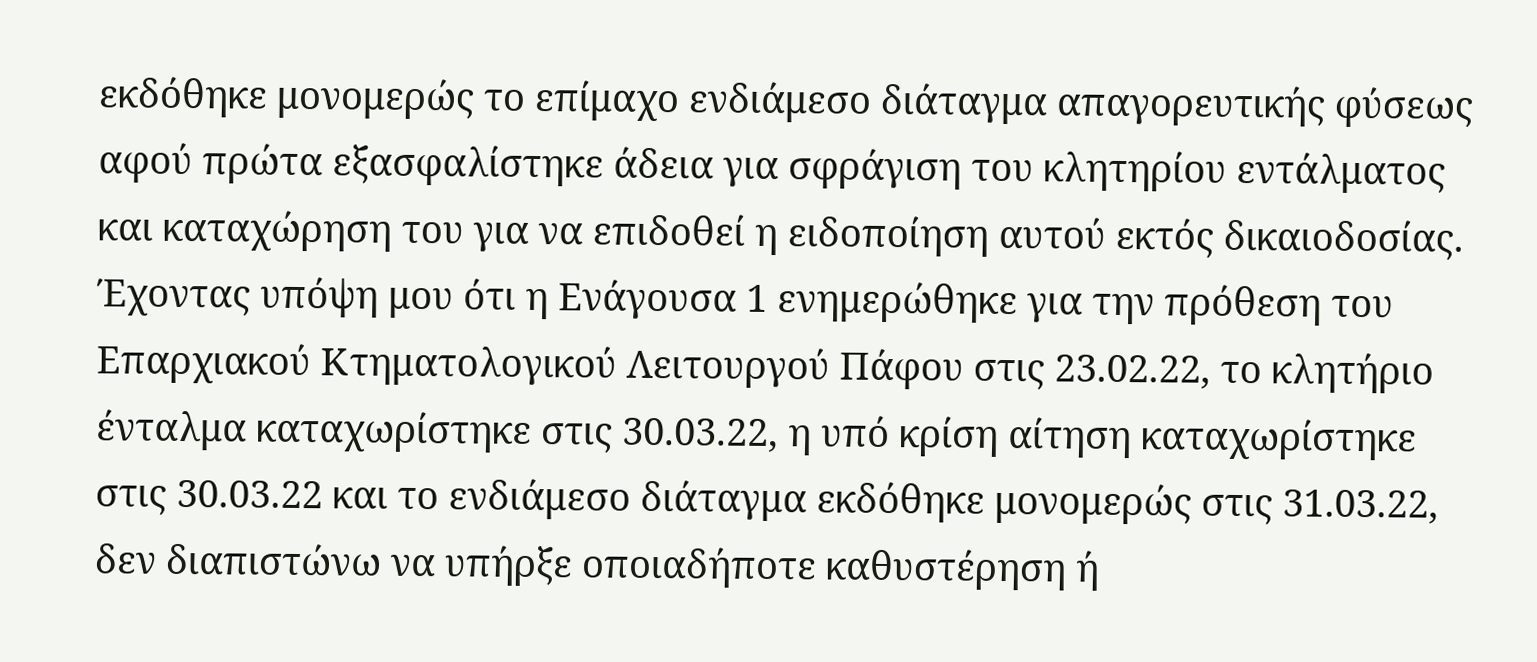εκδόθηκε μονομερώς το επίμαχο ενδιάμεσο διάταγμα απαγορευτικής φύσεως αφού πρώτα εξασφαλίστηκε άδεια για σφράγιση του κλητηρίου εντάλματος και καταχώρηση του για να επιδοθεί η ειδοποίηση αυτού εκτός δικαιοδοσίας. Έχοντας υπόψη μου ότι η Ενάγουσα 1 ενημερώθηκε για την πρόθεση του Επαρχιακού Κτηματολογικού Λειτουργού Πάφου στις 23.02.22, το κλητήριο ένταλμα καταχωρίστηκε στις 30.03.22, η υπό κρίση αίτηση καταχωρίστηκε στις 30.03.22 και το ενδιάμεσο διάταγμα εκδόθηκε μονομερώς στις 31.03.22, δεν διαπιστώνω να υπήρξε οποιαδήποτε καθυστέρηση ή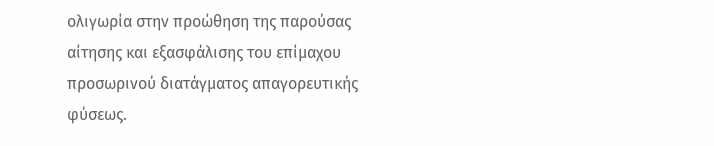ολιγωρία στην προώθηση της παρούσας αίτησης και εξασφάλισης του επίμαχου προσωρινού διατάγματος απαγορευτικής φύσεως.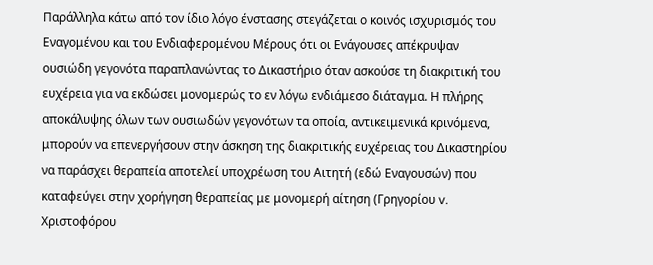Παράλληλα κάτω από τον ίδιο λόγο ένστασης στεγάζεται ο κοινός ισχυρισμός του Εναγομένου και του Ενδιαφερομένου Μέρους ότι οι Ενάγουσες απέκρυψαν ουσιώδη γεγονότα παραπλανώντας το Δικαστήριο όταν ασκούσε τη διακριτική του ευχέρεια για να εκδώσει μονομερώς το εν λόγω ενδιάμεσο διάταγμα. Η πλήρης αποκάλυψης όλων των ουσιωδών γεγονότων τα οποία, αντικειμενικά κρινόμενα, μπορούν να επενεργήσουν στην άσκηση της διακριτικής ευχέρειας του Δικαστηρίου να παράσχει θεραπεία αποτελεί υποχρέωση του Αιτητή (εδώ Εναγουσών) που καταφεύγει στην χορήγηση θεραπείας με μονομερή αίτηση (Γρηγορίου v. Χριστοφόρου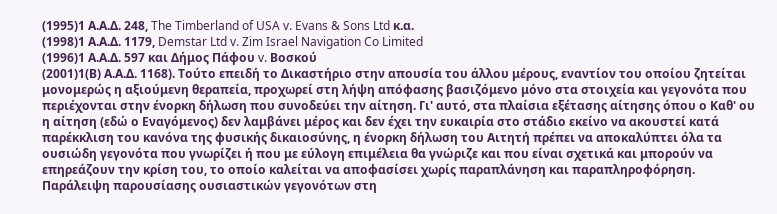(1995)1 Α.Α.Δ. 248, The Timberland of USA v. Evans & Sons Ltd κ.α.
(1998)1 Α.Α.Δ. 1179, Demstar Ltd v. Zim Israel Navigation Co Limited
(1996)1 Α.Α.Δ. 597 και Δήμος Πάφου v. Βοσκού
(2001)1(Β) Α.Α.Δ. 1168). Τούτο επειδή το Δικαστήριο στην απουσία του άλλου μέρους, εναντίον του οποίου ζητείται μονομερώς η αξιούμενη θεραπεία, προχωρεί στη λήψη απόφασης βασιζόμενο μόνο στα στοιχεία και γεγονότα που περιέχονται στην ένορκη δήλωση που συνοδεύει την αίτηση. Γι' αυτό, στα πλαίσια εξέτασης αίτησης όπου ο Καθ' ου η αίτηση (εδώ ο Εναγόμενος) δεν λαμβάνει μέρος και δεν έχει την ευκαιρία στο στάδιο εκείνο να ακουστεί κατά παρέκκλιση του κανόνα της φυσικής δικαιοσύνης, η ένορκη δήλωση του Αιτητή πρέπει να αποκαλύπτει όλα τα ουσιώδη γεγονότα που γνωρίζει ή που με εύλογη επιμέλεια θα γνώριζε και που είναι σχετικά και μπορούν να επηρεάζουν την κρίση του, το οποίο καλείται να αποφασίσει χωρίς παραπλάνηση και παραπληροφόρηση. Παράλειψη παρουσίασης ουσιαστικών γεγονότων στη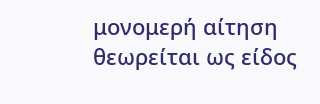μονομερή αίτηση θεωρείται ως είδος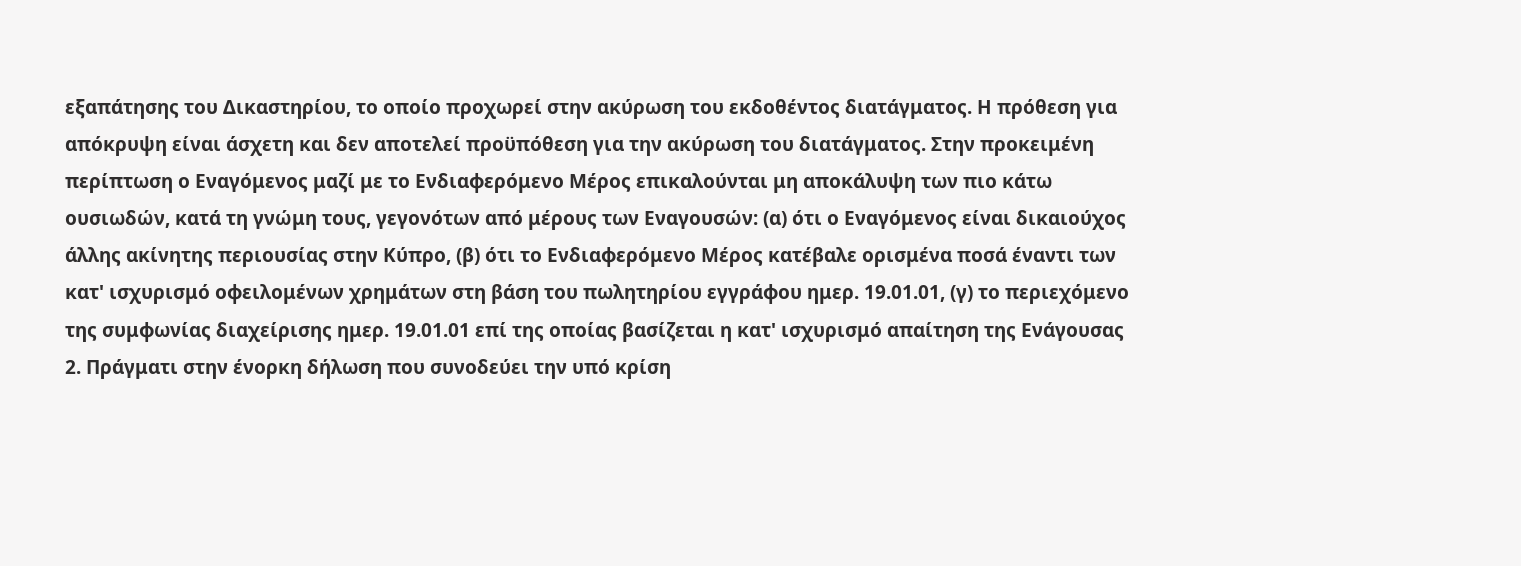εξαπάτησης του Δικαστηρίου, το οποίο προχωρεί στην ακύρωση του εκδοθέντος διατάγματος. Η πρόθεση για απόκρυψη είναι άσχετη και δεν αποτελεί προϋπόθεση για την ακύρωση του διατάγματος. Στην προκειμένη περίπτωση ο Εναγόμενος μαζί με το Ενδιαφερόμενο Μέρος επικαλούνται μη αποκάλυψη των πιο κάτω ουσιωδών, κατά τη γνώμη τους, γεγονότων από μέρους των Εναγουσών: (α) ότι ο Εναγόμενος είναι δικαιούχος άλλης ακίνητης περιουσίας στην Κύπρο, (β) ότι το Ενδιαφερόμενο Μέρος κατέβαλε ορισμένα ποσά έναντι των κατ' ισχυρισμό οφειλομένων χρημάτων στη βάση του πωλητηρίου εγγράφου ημερ. 19.01.01, (γ) το περιεχόμενο της συμφωνίας διαχείρισης ημερ. 19.01.01 επί της οποίας βασίζεται η κατ' ισχυρισμό απαίτηση της Ενάγουσας 2. Πράγματι στην ένορκη δήλωση που συνοδεύει την υπό κρίση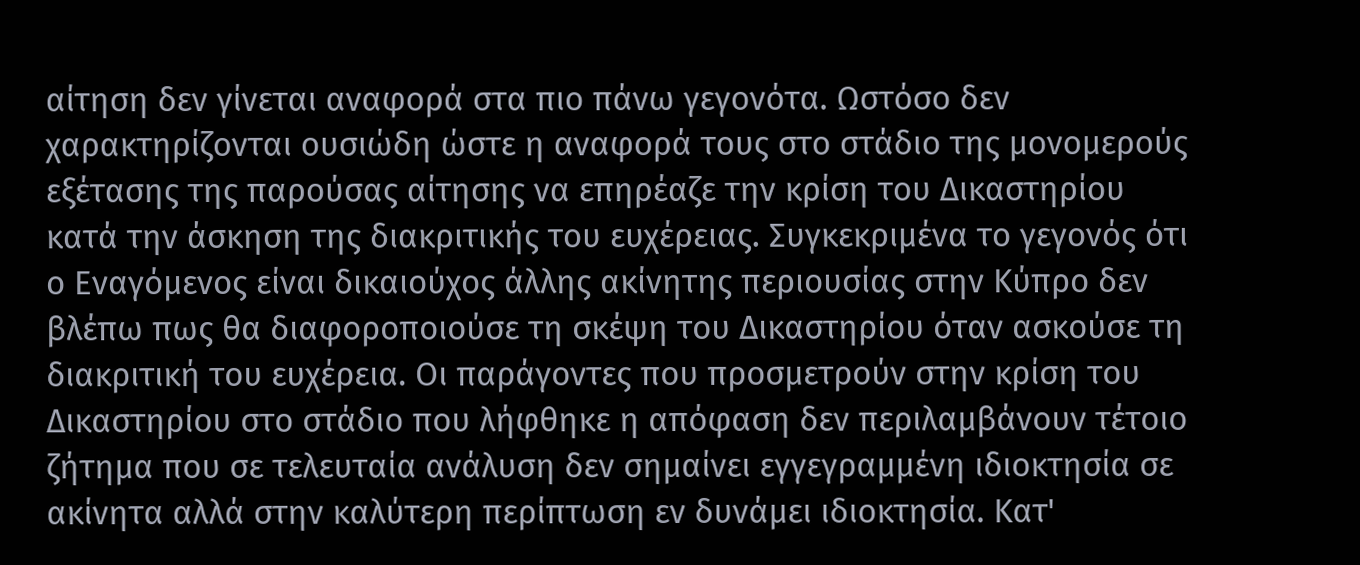αίτηση δεν γίνεται αναφορά στα πιο πάνω γεγονότα. Ωστόσο δεν χαρακτηρίζονται ουσιώδη ώστε η αναφορά τους στο στάδιο της μονομερούς εξέτασης της παρούσας αίτησης να επηρέαζε την κρίση του Δικαστηρίου κατά την άσκηση της διακριτικής του ευχέρειας. Συγκεκριμένα το γεγονός ότι ο Εναγόμενος είναι δικαιούχος άλλης ακίνητης περιουσίας στην Κύπρο δεν βλέπω πως θα διαφοροποιούσε τη σκέψη του Δικαστηρίου όταν ασκούσε τη διακριτική του ευχέρεια. Οι παράγοντες που προσμετρούν στην κρίση του Δικαστηρίου στο στάδιο που λήφθηκε η απόφαση δεν περιλαμβάνουν τέτοιο ζήτημα που σε τελευταία ανάλυση δεν σημαίνει εγγεγραμμένη ιδιοκτησία σε ακίνητα αλλά στην καλύτερη περίπτωση εν δυνάμει ιδιοκτησία. Κατ'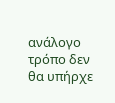ανάλογο τρόπο δεν θα υπήρχε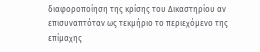διαφοροποίηση της κρίσης του Δικαστηρίου αν επισυναπτόταν ως τεκμήριο το περιεχόμενο της επίμαχης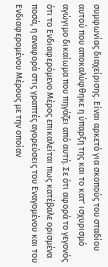συμφωνίας διαχείρισης. Είναι αρκετό για σκοπούς του σταδίου αυτού που αποκαλύφθηκε η ύπαρξη της και το κατ' ισχυρισμό αγώγιμο δικαίωμα που πηγάζει από αυτή. Σε ότι αφορά το γεγονός ότι το Ενδιαφερόμενο Μέρος επικαλείται πως κατέβαλε ορισμένα ποσά, η αναφορά στις γραπτές αγορεύσεις του Εναγομένου και του Ενδιαφερομένου Μέρους με την οποίαν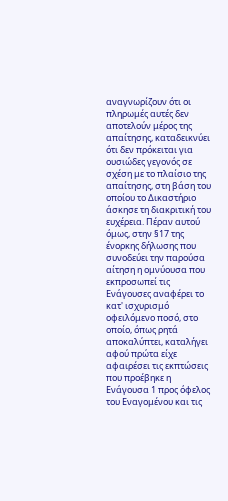αναγνωρίζουν ότι οι πληρωμές αυτές δεν αποτελούν μέρος της απαίτησης, καταδεικνύει ότι δεν πρόκειται για ουσιώδες γεγονός σε σχέση με το πλαίσιο της απαίτησης, στη βάση του οποίου το Δικαστήριο άσκησε τη διακριτική του ευχέρεια. Πέραν αυτού όμως, στην §17 της ένορκης δήλωσης που συνοδεύει την παρούσα αίτηση η ομνύουσα που εκπροσωπεί τις Ενάγουσες αναφέρει το κατ' ισχυρισμό οφειλόμενο ποσό, στο οποίο, όπως ρητά αποκαλύπτει, καταλήγει αφού πρώτα είχε αφαιρέσει τις εκπτώσεις που προέβηκε η Ενάγουσα 1 προς όφελος του Εναγομένου και τις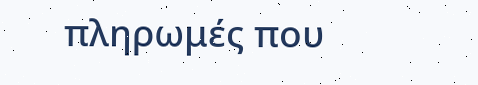πληρωμές που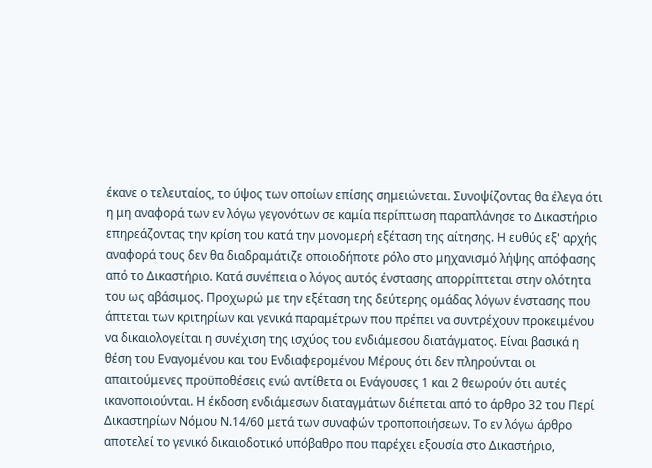έκανε ο τελευταίος, το ύψος των οποίων επίσης σημειώνεται. Συνοψίζοντας θα έλεγα ότι η μη αναφορά των εν λόγω γεγονότων σε καμία περίπτωση παραπλάνησε το Δικαστήριο επηρεάζοντας την κρίση του κατά την μονομερή εξέταση της αίτησης. Η ευθύς εξ' αρχής αναφορά τους δεν θα διαδραμάτιζε οποιοδήποτε ρόλο στο μηχανισμό λήψης απόφασης από το Δικαστήριο. Κατά συνέπεια ο λόγος αυτός ένστασης απορρίπτεται στην ολότητα του ως αβάσιμος. Προχωρώ με την εξέταση της δεύτερης ομάδας λόγων ένστασης που άπτεται των κριτηρίων και γενικά παραμέτρων που πρέπει να συντρέχουν προκειμένου να δικαιολογείται η συνέχιση της ισχύος του ενδιάμεσου διατάγματος. Είναι βασικά η θέση του Εναγομένου και του Ενδιαφερομένου Μέρους ότι δεν πληρούνται οι απαιτούμενες προϋποθέσεις ενώ αντίθετα οι Ενάγουσες 1 και 2 θεωρούν ότι αυτές ικανοποιούνται. Η έκδοση ενδιάμεσων διαταγμάτων διέπεται από το άρθρο 32 του Περί Δικαστηρίων Νόμου Ν.14/60 μετά των συναφών τροποποιήσεων. Το εν λόγω άρθρο αποτελεί το γενικό δικαιοδοτικό υπόβαθρο που παρέχει εξουσία στο Δικαστήριο,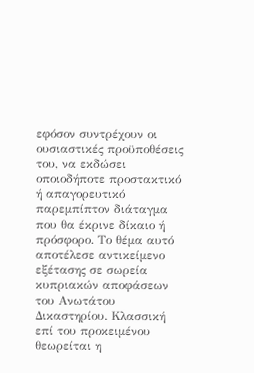εφόσον συντρέχουν οι ουσιαστικές προϋποθέσεις του, να εκδώσει οποιοδήποτε προστακτικό ή απαγορευτικό παρεμπίπτον διάταγμα που θα έκρινε δίκαιο ή πρόσφορο. Το θέμα αυτό αποτέλεσε αντικείμενο εξέτασης σε σωρεία κυπριακών αποφάσεων του Ανωτάτου Δικαστηρίου. Κλασσική επί του προκειμένου θεωρείται η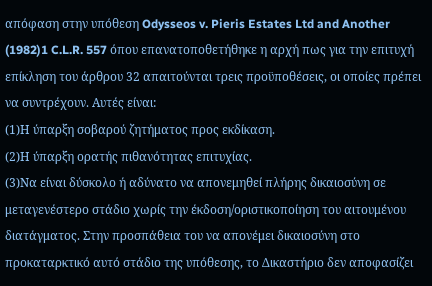απόφαση στην υπόθεση Odysseos v. Pieris Estates Ltd and Another
(1982)1 C.L.R. 557 όπου επανατοποθετήθηκε η αρχή πως για την επιτυχή επίκληση του άρθρου 32 απαιτούνται τρεις προϋποθέσεις, οι οποίες πρέπει να συντρέχουν. Αυτές είναι:
(1)Η ύπαρξη σοβαρού ζητήματος προς εκδίκαση.
(2)Η ύπαρξη ορατής πιθανότητας επιτυχίας.
(3)Να είναι δύσκολο ή αδύνατο να απονεμηθεί πλήρης δικαιοσύνη σε μεταγενέστερο στάδιο χωρίς την έκδοση/οριστικοποίηση του αιτουμένου διατάγματος. Στην προσπάθεια του να απονέμει δικαιοσύνη στο προκαταρκτικό αυτό στάδιο της υπόθεσης, το Δικαστήριο δεν αποφασίζει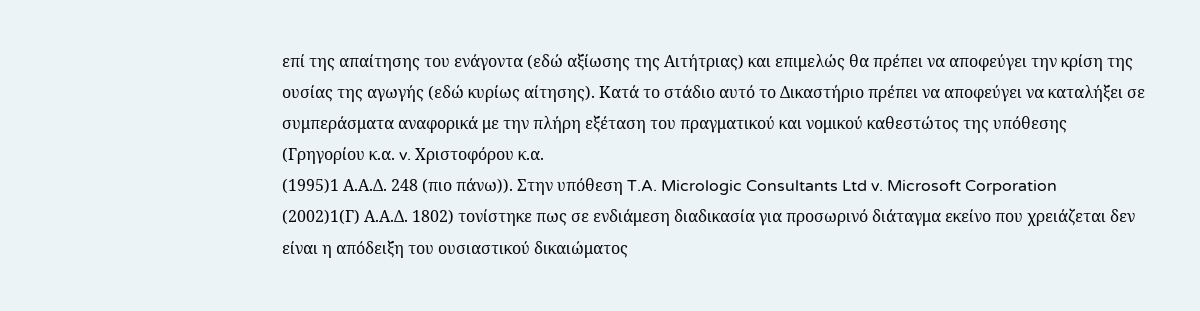επί της απαίτησης του ενάγοντα (εδώ αξίωσης της Αιτήτριας) και επιμελώς θα πρέπει να αποφεύγει την κρίση της ουσίας της αγωγής (εδώ κυρίως αίτησης). Κατά το στάδιο αυτό το Δικαστήριο πρέπει να αποφεύγει να καταλήξει σε συμπεράσματα αναφορικά με την πλήρη εξέταση του πραγματικού και νομικού καθεστώτος της υπόθεσης (Γρηγορίου κ.α. v. Χριστοφόρου κ.α.
(1995)1 Α.Α.Δ. 248 (πιο πάνω)). Στην υπόθεση T.A. Micrologic Consultants Ltd v. Microsoft Corporation
(2002)1(Γ) Α.Α.Δ. 1802) τονίστηκε πως σε ενδιάμεση διαδικασία για προσωρινό διάταγμα εκείνο που χρειάζεται δεν είναι η απόδειξη του ουσιαστικού δικαιώματος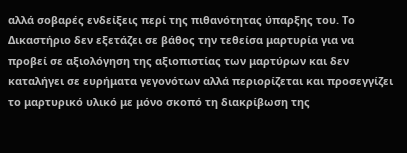αλλά σοβαρές ενδείξεις περί της πιθανότητας ύπαρξης του. Το Δικαστήριο δεν εξετάζει σε βάθος την τεθείσα μαρτυρία για να προβεί σε αξιολόγηση της αξιοπιστίας των μαρτύρων και δεν καταλήγει σε ευρήματα γεγονότων αλλά περιορίζεται και προσεγγίζει το μαρτυρικό υλικό με μόνο σκοπό τη διακρίβωση της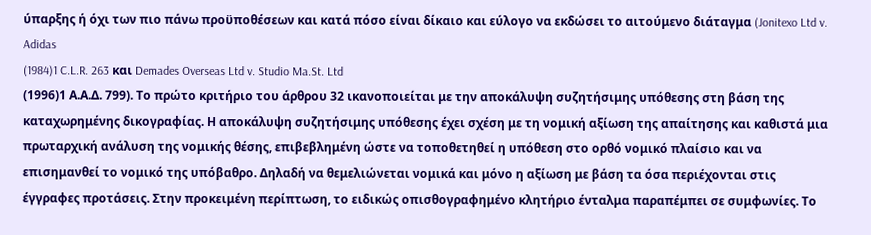ύπαρξης ή όχι των πιο πάνω προϋποθέσεων και κατά πόσο είναι δίκαιο και εύλογο να εκδώσει το αιτούμενο διάταγμα (Jonitexo Ltd v. Adidas
(1984)1 C.L.R. 263 και Demades Overseas Ltd v. Studio Ma.St. Ltd
(1996)1 Α.Α.Δ. 799). Το πρώτο κριτήριο του άρθρου 32 ικανοποιείται με την αποκάλυψη συζητήσιμης υπόθεσης στη βάση της καταχωρημένης δικογραφίας. Η αποκάλυψη συζητήσιμης υπόθεσης έχει σχέση με τη νομική αξίωση της απαίτησης και καθιστά μια πρωταρχική ανάλυση της νομικής θέσης, επιβεβλημένη ώστε να τοποθετηθεί η υπόθεση στο ορθό νομικό πλαίσιο και να επισημανθεί το νομικό της υπόβαθρο. Δηλαδή να θεμελιώνεται νομικά και μόνο η αξίωση με βάση τα όσα περιέχονται στις έγγραφες προτάσεις. Στην προκειμένη περίπτωση, το ειδικώς οπισθογραφημένο κλητήριο ένταλμα παραπέμπει σε συμφωνίες. Το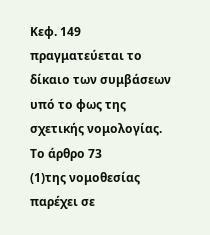Κεφ. 149 πραγματεύεται το δίκαιο των συμβάσεων υπό το φως της σχετικής νομολογίας. Το άρθρο 73
(1)της νομοθεσίας παρέχει σε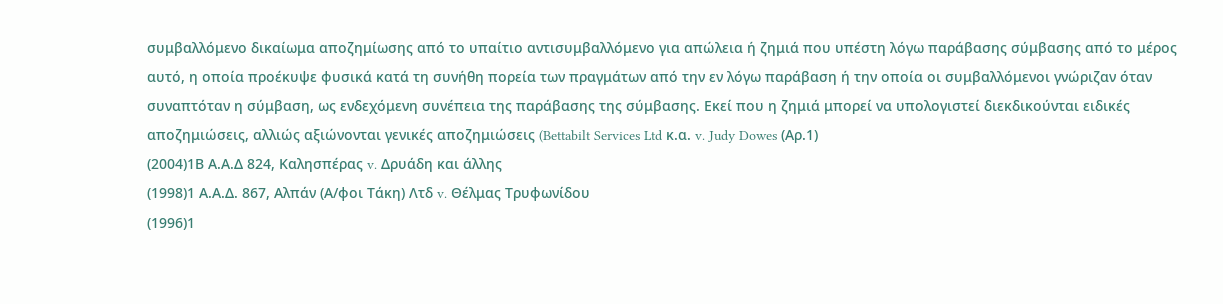συμβαλλόμενο δικαίωμα αποζημίωσης από το υπαίτιο αντισυμβαλλόμενο για απώλεια ή ζημιά που υπέστη λόγω παράβασης σύμβασης από το μέρος αυτό, η οποία προέκυψε φυσικά κατά τη συνήθη πορεία των πραγμάτων από την εν λόγω παράβαση ή την οποία οι συμβαλλόμενοι γνώριζαν όταν συναπτόταν η σύμβαση, ως ενδεχόμενη συνέπεια της παράβασης της σύμβασης. Εκεί που η ζημιά μπορεί να υπολογιστεί διεκδικούνται ειδικές αποζημιώσεις, αλλιώς αξιώνονται γενικές αποζημιώσεις (Bettabilt Services Ltd κ.α. v. Judy Dowes (Αρ.1)
(2004)1Β Α.Α.Δ 824, Καλησπέρας v. Δρυάδη και άλλης
(1998)1 Α.Α.Δ. 867, Αλπάν (Α/φοι Τάκη) Λτδ v. Θέλμας Τρυφωνίδου
(1996)1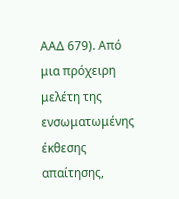ΑΑΔ 679). Από μια πρόχειρη μελέτη της ενσωματωμένης έκθεσης απαίτησης,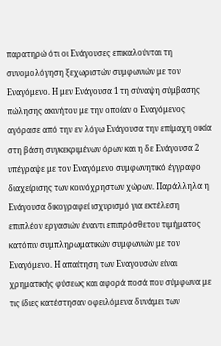παρατηρώ ότι οι Ενάγουσες επικαλούνται τη συνομολόγηση ξεχωριστών συμφωνιών με τον Εναγόμενο. Η μεν Ενάγουσα 1 τη σύναψη σύμβασης πώλησης ακινήτου με την οποίαν ο Εναγόμενος αγόρασε από την εν λόγω Ενάγουσα την επίμαχη οικία στη βάση συγκεκριμένων όρων και η δε Ενάγουσα 2 υπέγραψε με τον Εναγόμενο συμφωνητικό έγγραφο διαχείρισης των κοινόχρηστων χώρων. Παράλληλα η Ενάγουσα δικογραφεί ισχυρισμό για εκτέλεση επιπλέον εργασιών έναντι επιπρόσθετου τιμήματος κατόπιν συμπληρωματικών συμφωνιών με τον Εναγόμενο. Η απαίτηση των Εναγουσών είναι χρηματικής φύσεως και αφορά ποσά που σύμφωνα με τις ίδιες κατέστησαν οφειλόμενα δυνάμει των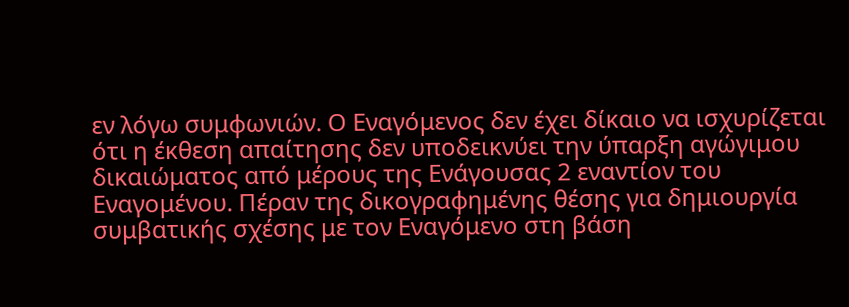εν λόγω συμφωνιών. Ο Εναγόμενος δεν έχει δίκαιο να ισχυρίζεται ότι η έκθεση απαίτησης δεν υποδεικνύει την ύπαρξη αγώγιμου δικαιώματος από μέρους της Ενάγουσας 2 εναντίον του Εναγομένου. Πέραν της δικογραφημένης θέσης για δημιουργία συμβατικής σχέσης με τον Εναγόμενο στη βάση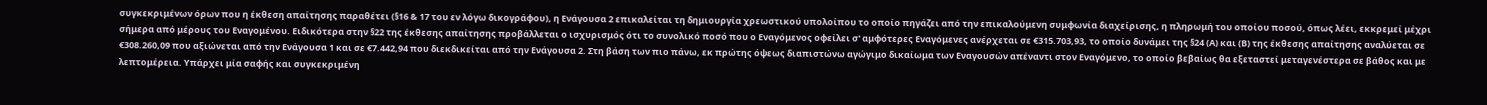συγκεκριμένων όρων που η έκθεση απαίτησης παραθέτει (§16 & 17 του εν λόγω δικογράφου), η Ενάγουσα 2 επικαλείται τη δημιουργία χρεωστικού υπολοίπου το οποίο πηγάζει από την επικαλούμενη συμφωνία διαχείρισης, η πληρωμή του οποίου ποσού, όπως λέει, εκκρεμεί μέχρι σήμερα από μέρους του Εναγομένου. Ειδικότερα στην §22 της έκθεσης απαίτησης προβάλλεται ο ισχυρισμός ότι το συνολικό ποσό που ο Εναγόμενος οφείλει σ' αμφότερες Εναγόμενες ανέρχεται σε €315.703,93, το οποίο δυνάμει της §24 (Α) και (Β) της έκθεσης απαίτησης αναλύεται σε €308.260,09 που αξιώνεται από την Ενάγουσα 1 και σε €7.442,94 που διεκδικείται από την Ενάγουσα 2. Στη βάση των πιο πάνω, εκ πρώτης όψεως διαπιστώνω αγώγιμο δικαίωμα των Εναγουσών απέναντι στον Εναγόμενο, το οποίο βεβαίως θα εξεταστεί μεταγενέστερα σε βάθος και με λεπτομέρεια. Υπάρχει μία σαφής και συγκεκριμένη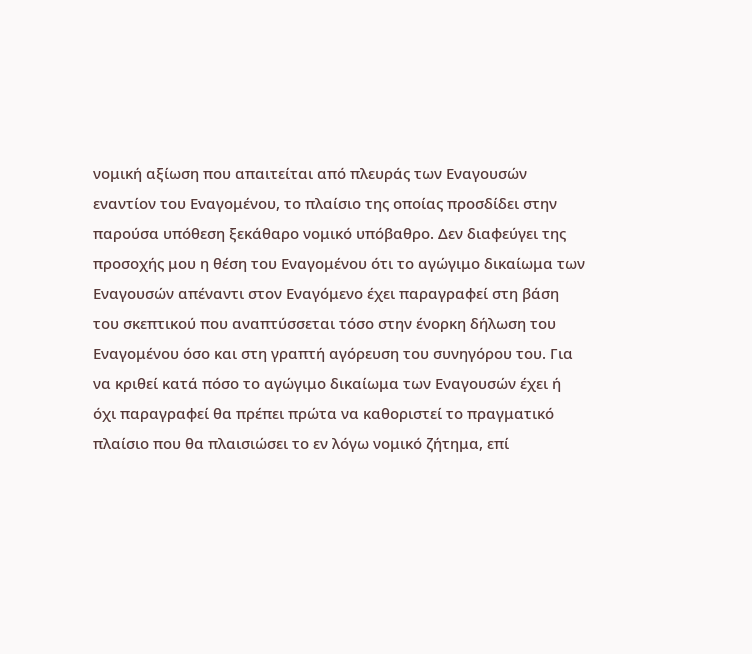νομική αξίωση που απαιτείται από πλευράς των Εναγουσών εναντίον του Εναγομένου, το πλαίσιο της οποίας προσδίδει στην παρούσα υπόθεση ξεκάθαρο νομικό υπόβαθρο. Δεν διαφεύγει της προσοχής μου η θέση του Εναγομένου ότι το αγώγιμο δικαίωμα των Εναγουσών απέναντι στον Εναγόμενο έχει παραγραφεί στη βάση του σκεπτικού που αναπτύσσεται τόσο στην ένορκη δήλωση του Εναγομένου όσο και στη γραπτή αγόρευση του συνηγόρου του. Για να κριθεί κατά πόσο το αγώγιμο δικαίωμα των Εναγουσών έχει ή όχι παραγραφεί θα πρέπει πρώτα να καθοριστεί το πραγματικό πλαίσιο που θα πλαισιώσει το εν λόγω νομικό ζήτημα, επί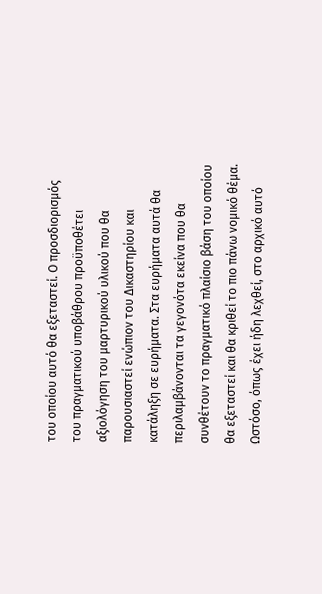του οποίου αυτό θα εξεταστεί. Ο προσδιορισμός του πραγματικού υποβάθρου προϋποθέτει αξιολόγηση του μαρτυρικού υλικού που θα παρουσιαστεί ενώπιον του Δικαστηρίου και κατάληξη σε ευρήματα. Στα ευρήματα αυτά θα περιλαμβάνονται τα γεγονότα εκείνα που θα συνθέτουν το πραγματικό πλαίσιο βάση του οποίου θα εξεταστεί και θα κριθεί το πιο πάνω νομικό θέμα. Ωστόσο, όπως έχει ήδη λεχθεί, στο αρχικό αυτό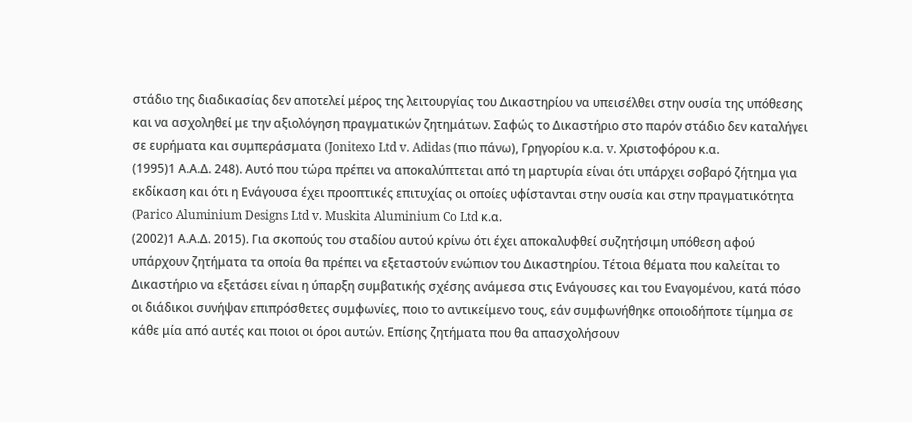στάδιο της διαδικασίας δεν αποτελεί μέρος της λειτουργίας του Δικαστηρίου να υπεισέλθει στην ουσία της υπόθεσης και να ασχοληθεί με την αξιολόγηση πραγματικών ζητημάτων. Σαφώς το Δικαστήριο στο παρόν στάδιο δεν καταλήγει σε ευρήματα και συμπεράσματα (Jonitexo Ltd v. Adidas (πιο πάνω), Γρηγορίου κ.α. v. Χριστοφόρου κ.α.
(1995)1 Α.Α.Δ. 248). Αυτό που τώρα πρέπει να αποκαλύπτεται από τη μαρτυρία είναι ότι υπάρχει σοβαρό ζήτημα για εκδίκαση και ότι η Ενάγουσα έχει προοπτικές επιτυχίας οι οποίες υφίστανται στην ουσία και στην πραγματικότητα (Parico Aluminium Designs Ltd v. Muskita Aluminium Co Ltd κ.α.
(2002)1 Α.Α.Δ. 2015). Για σκοπούς του σταδίου αυτού κρίνω ότι έχει αποκαλυφθεί συζητήσιμη υπόθεση αφού υπάρχουν ζητήματα τα οποία θα πρέπει να εξεταστούν ενώπιον του Δικαστηρίου. Τέτοια θέματα που καλείται το Δικαστήριο να εξετάσει είναι η ύπαρξη συμβατικής σχέσης ανάμεσα στις Ενάγουσες και του Εναγομένου, κατά πόσο οι διάδικοι συνήψαν επιπρόσθετες συμφωνίες, ποιο το αντικείμενο τους, εάν συμφωνήθηκε οποιοδήποτε τίμημα σε κάθε μία από αυτές και ποιοι οι όροι αυτών. Επίσης ζητήματα που θα απασχολήσουν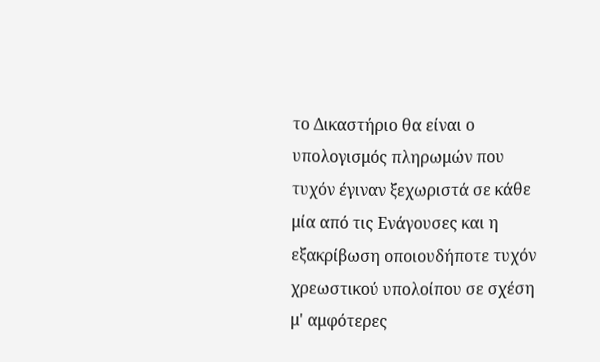το Δικαστήριο θα είναι ο υπολογισμός πληρωμών που τυχόν έγιναν ξεχωριστά σε κάθε μία από τις Ενάγουσες και η εξακρίβωση οποιουδήποτε τυχόν χρεωστικού υπολοίπου σε σχέση μ' αμφότερες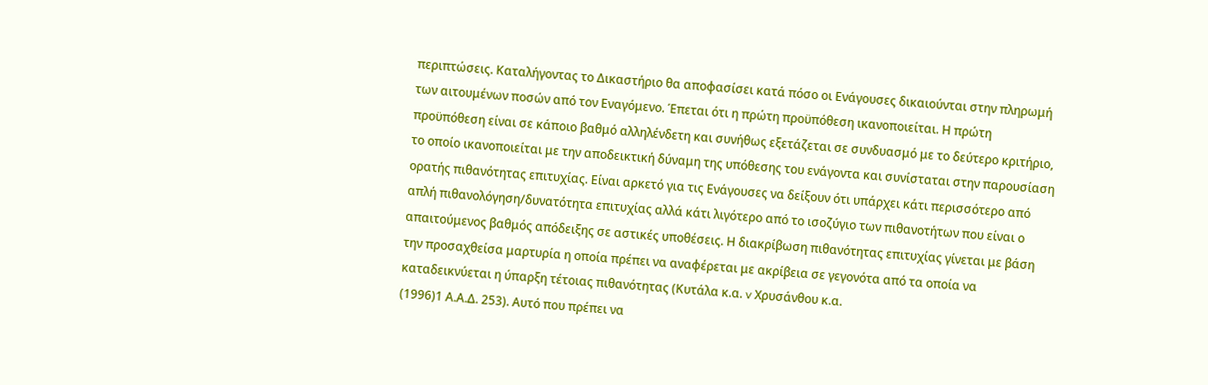περιπτώσεις. Καταλήγοντας το Δικαστήριο θα αποφασίσει κατά πόσο οι Ενάγουσες δικαιούνται στην πληρωμή των αιτουμένων ποσών από τον Εναγόμενο. Έπεται ότι η πρώτη προϋπόθεση ικανοποιείται. Η πρώτη προϋπόθεση είναι σε κάποιο βαθμό αλληλένδετη και συνήθως εξετάζεται σε συνδυασμό με το δεύτερο κριτήριο, το οποίο ικανοποιείται με την αποδεικτική δύναμη της υπόθεσης του ενάγοντα και συνίσταται στην παρουσίαση ορατής πιθανότητας επιτυχίας. Είναι αρκετό για τις Ενάγουσες να δείξουν ότι υπάρχει κάτι περισσότερο από απλή πιθανολόγηση/δυνατότητα επιτυχίας αλλά κάτι λιγότερο από το ισοζύγιο των πιθανοτήτων που είναι ο απαιτούμενος βαθμός απόδειξης σε αστικές υποθέσεις. Η διακρίβωση πιθανότητας επιτυχίας γίνεται με βάση την προσαχθείσα μαρτυρία η οποία πρέπει να αναφέρεται με ακρίβεια σε γεγονότα από τα οποία να καταδεικνύεται η ύπαρξη τέτοιας πιθανότητας (Κυτάλα κ.α. v Χρυσάνθου κ.α.
(1996)1 Α.Α.Δ. 253). Αυτό που πρέπει να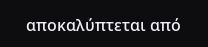αποκαλύπτεται από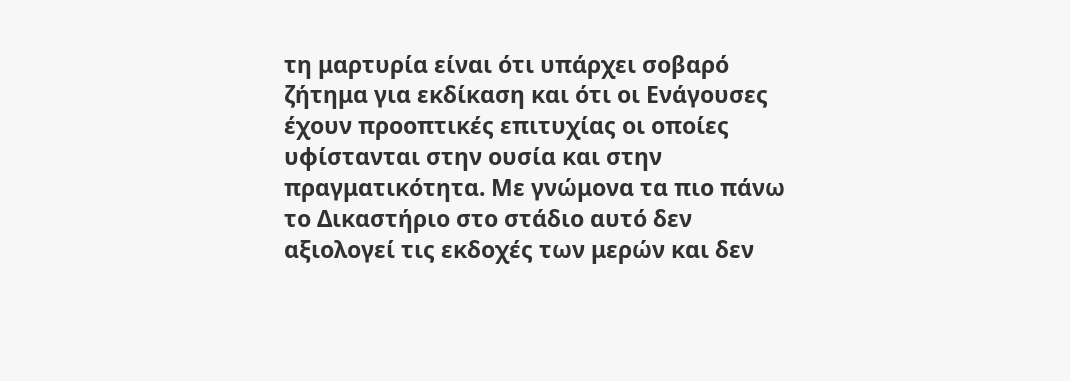τη μαρτυρία είναι ότι υπάρχει σοβαρό ζήτημα για εκδίκαση και ότι οι Ενάγουσες έχουν προοπτικές επιτυχίας οι οποίες υφίστανται στην ουσία και στην πραγματικότητα. Με γνώμονα τα πιο πάνω το Δικαστήριο στο στάδιο αυτό δεν αξιολογεί τις εκδοχές των μερών και δεν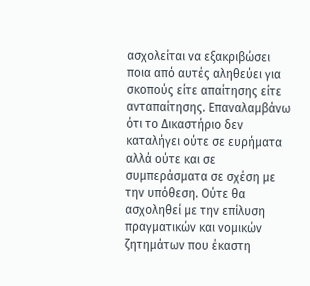ασχολείται να εξακριβώσει ποια από αυτές αληθεύει για σκοπούς είτε απαίτησης είτε ανταπαίτησης. Επαναλαμβάνω ότι το Δικαστήριο δεν καταλήγει ούτε σε ευρήματα αλλά ούτε και σε συμπεράσματα σε σχέση με την υπόθεση. Ούτε θα ασχοληθεί με την επίλυση πραγματικών και νομικών ζητημάτων που έκαστη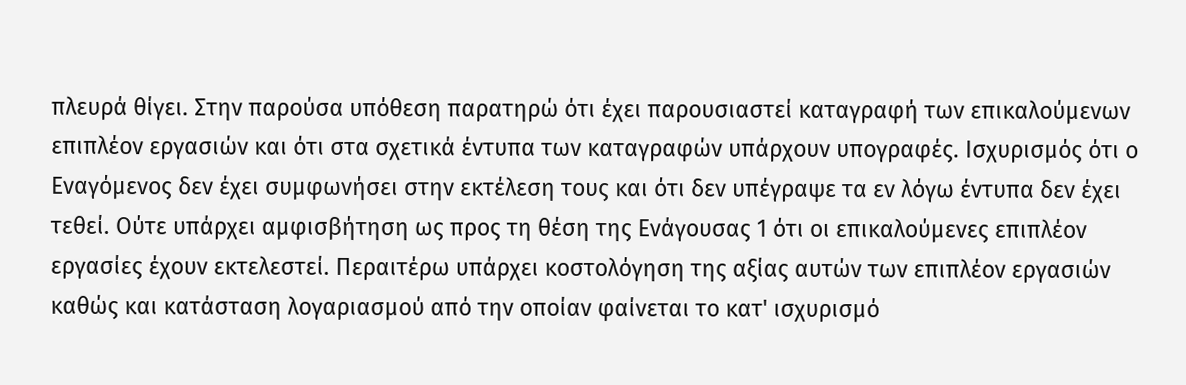πλευρά θίγει. Στην παρούσα υπόθεση παρατηρώ ότι έχει παρουσιαστεί καταγραφή των επικαλούμενων επιπλέον εργασιών και ότι στα σχετικά έντυπα των καταγραφών υπάρχουν υπογραφές. Ισχυρισμός ότι ο Εναγόμενος δεν έχει συμφωνήσει στην εκτέλεση τους και ότι δεν υπέγραψε τα εν λόγω έντυπα δεν έχει τεθεί. Ούτε υπάρχει αμφισβήτηση ως προς τη θέση της Ενάγουσας 1 ότι οι επικαλούμενες επιπλέον εργασίες έχουν εκτελεστεί. Περαιτέρω υπάρχει κοστολόγηση της αξίας αυτών των επιπλέον εργασιών καθώς και κατάσταση λογαριασμού από την οποίαν φαίνεται το κατ' ισχυρισμό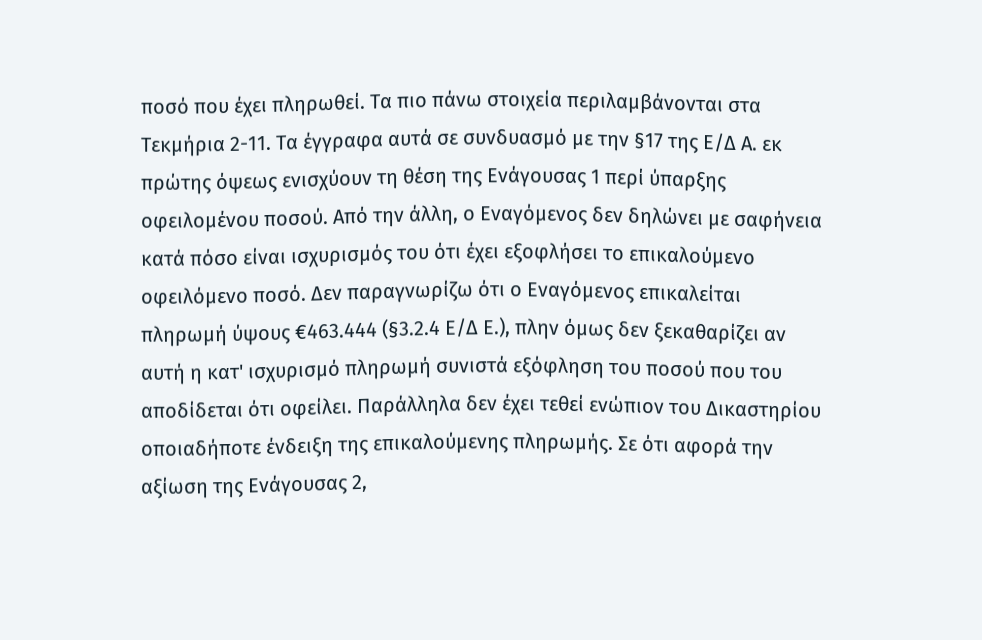ποσό που έχει πληρωθεί. Τα πιο πάνω στοιχεία περιλαμβάνονται στα Τεκμήρια 2-11. Τα έγγραφα αυτά σε συνδυασμό με την §17 της Ε/Δ Α. εκ πρώτης όψεως ενισχύουν τη θέση της Ενάγουσας 1 περί ύπαρξης οφειλομένου ποσού. Από την άλλη, ο Εναγόμενος δεν δηλώνει με σαφήνεια κατά πόσο είναι ισχυρισμός του ότι έχει εξοφλήσει το επικαλούμενο οφειλόμενο ποσό. Δεν παραγνωρίζω ότι ο Εναγόμενος επικαλείται πληρωμή ύψους €463.444 (§3.2.4 Ε/Δ Ε.), πλην όμως δεν ξεκαθαρίζει αν αυτή η κατ' ισχυρισμό πληρωμή συνιστά εξόφληση του ποσού που του αποδίδεται ότι οφείλει. Παράλληλα δεν έχει τεθεί ενώπιον του Δικαστηρίου οποιαδήποτε ένδειξη της επικαλούμενης πληρωμής. Σε ότι αφορά την αξίωση της Ενάγουσας 2,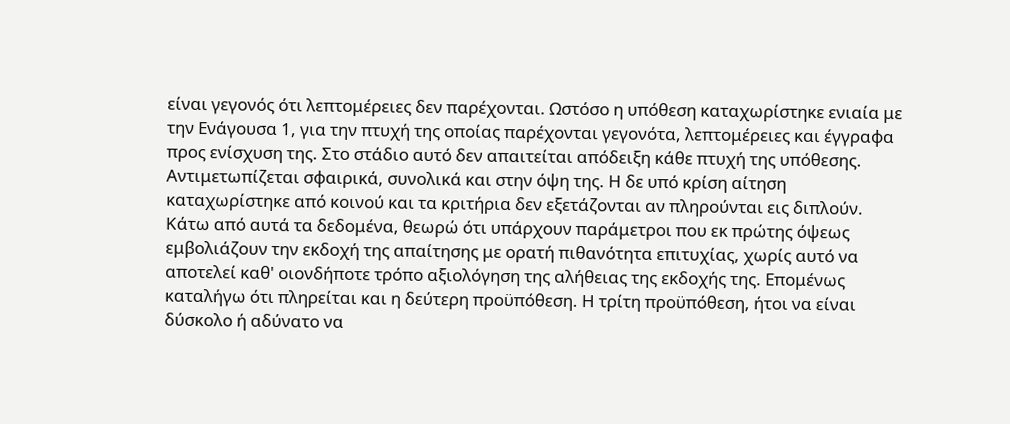είναι γεγονός ότι λεπτομέρειες δεν παρέχονται. Ωστόσο η υπόθεση καταχωρίστηκε ενιαία με την Ενάγουσα 1, για την πτυχή της οποίας παρέχονται γεγονότα, λεπτομέρειες και έγγραφα προς ενίσχυση της. Στο στάδιο αυτό δεν απαιτείται απόδειξη κάθε πτυχή της υπόθεσης. Αντιμετωπίζεται σφαιρικά, συνολικά και στην όψη της. Η δε υπό κρίση αίτηση καταχωρίστηκε από κοινού και τα κριτήρια δεν εξετάζονται αν πληρούνται εις διπλούν. Κάτω από αυτά τα δεδομένα, θεωρώ ότι υπάρχουν παράμετροι που εκ πρώτης όψεως εμβολιάζουν την εκδοχή της απαίτησης με ορατή πιθανότητα επιτυχίας, χωρίς αυτό να αποτελεί καθ' οιονδήποτε τρόπο αξιολόγηση της αλήθειας της εκδοχής της. Επομένως καταλήγω ότι πληρείται και η δεύτερη προϋπόθεση. Η τρίτη προϋπόθεση, ήτοι να είναι δύσκολο ή αδύνατο να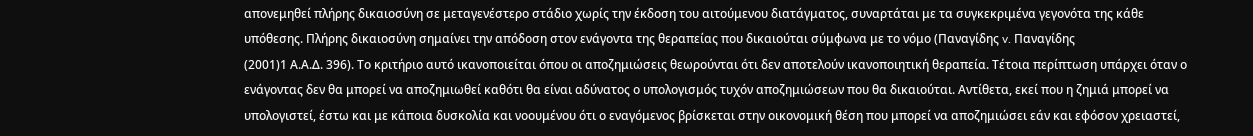απονεμηθεί πλήρης δικαιοσύνη σε μεταγενέστερο στάδιο χωρίς την έκδοση του αιτούμενου διατάγματος, συναρτάται με τα συγκεκριμένα γεγονότα της κάθε υπόθεσης. Πλήρης δικαιοσύνη σημαίνει την απόδοση στον ενάγοντα της θεραπείας που δικαιούται σύμφωνα με το νόμο (Παναγίδης v. Παναγίδης
(2001)1 Α.Α.Δ. 396). Το κριτήριο αυτό ικανοποιείται όπου οι αποζημιώσεις θεωρούνται ότι δεν αποτελούν ικανοποιητική θεραπεία. Τέτοια περίπτωση υπάρχει όταν ο ενάγοντας δεν θα μπορεί να αποζημιωθεί καθότι θα είναι αδύνατος ο υπολογισμός τυχόν αποζημιώσεων που θα δικαιούται. Αντίθετα, εκεί που η ζημιά μπορεί να υπολογιστεί, έστω και με κάποια δυσκολία και νοουμένου ότι ο εναγόμενος βρίσκεται στην οικονομική θέση που μπορεί να αποζημιώσει εάν και εφόσον χρειαστεί,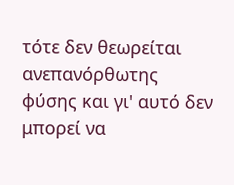τότε δεν θεωρείται ανεπανόρθωτης φύσης και γι' αυτό δεν μπορεί να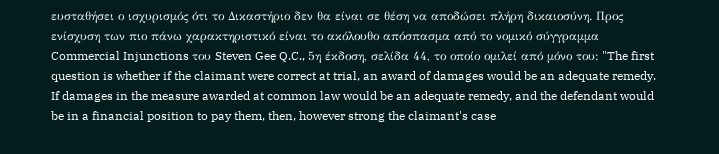ευσταθήσει ο ισχυρισμός ότι το Δικαστήριο δεν θα είναι σε θέση να αποδώσει πλήρη δικαιοσύνη. Προς ενίσχυση των πιο πάνω χαρακτηριστικό είναι το ακόλουθο απόσπασμα από το νομικό σύγγραμμα Commercial Injunctions του Steven Gee Q.C., 5η έκδοση, σελίδα 44, το οποίο ομιλεί από μόνο του: "The first question is whether if the claimant were correct at trial, an award of damages would be an adequate remedy. If damages in the measure awarded at common law would be an adequate remedy, and the defendant would be in a financial position to pay them, then, however strong the claimant's case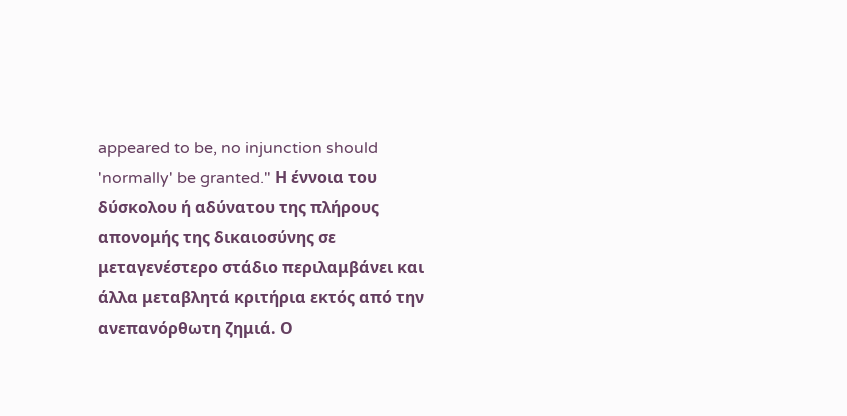appeared to be, no injunction should 'normally' be granted." Η έννοια του δύσκολου ή αδύνατου της πλήρους απονομής της δικαιοσύνης σε μεταγενέστερο στάδιο περιλαμβάνει και άλλα μεταβλητά κριτήρια εκτός από την ανεπανόρθωτη ζημιά. Ο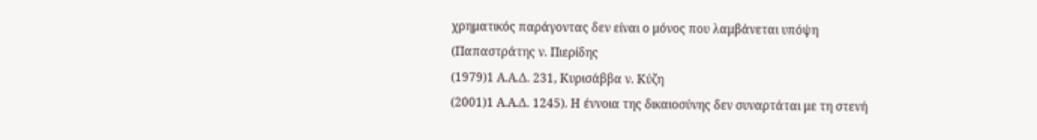χρηματικός παράγοντας δεν είναι ο μόνος που λαμβάνεται υπόψη (Παπαστράτης ν. Πιερίδης
(1979)1 Α.Α.Δ. 231, Κυρισάββα ν. Κύζη
(2001)1 Α.Α.Δ. 1245). Η έννοια της δικαιοσύνης δεν συναρτάται με τη στενή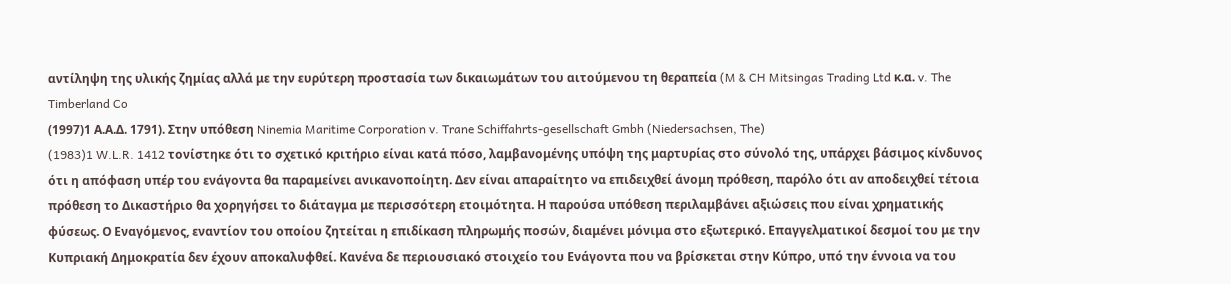αντίληψη της υλικής ζημίας αλλά με την ευρύτερη προστασία των δικαιωμάτων του αιτούμενου τη θεραπεία (M & CH Mitsingas Trading Ltd κ.α. v. The Timberland Co
(1997)1 Α.Α.Δ. 1791). Στην υπόθεση Ninemia Maritime Corporation v. Trane Schiffahrts-gesellschaft Gmbh (Niedersachsen, The)
(1983)1 W.L.R. 1412 τονίστηκε ότι το σχετικό κριτήριο είναι κατά πόσο, λαμβανομένης υπόψη της μαρτυρίας στο σύνολό της, υπάρχει βάσιμος κίνδυνος ότι η απόφαση υπέρ του ενάγοντα θα παραμείνει ανικανοποίητη. Δεν είναι απαραίτητο να επιδειχθεί άνομη πρόθεση, παρόλο ότι αν αποδειχθεί τέτοια πρόθεση το Δικαστήριο θα χορηγήσει το διάταγμα με περισσότερη ετοιμότητα. Η παρούσα υπόθεση περιλαμβάνει αξιώσεις που είναι χρηματικής φύσεως. Ο Εναγόμενος, εναντίον του οποίου ζητείται η επιδίκαση πληρωμής ποσών, διαμένει μόνιμα στο εξωτερικό. Επαγγελματικοί δεσμοί του με την Κυπριακή Δημοκρατία δεν έχουν αποκαλυφθεί. Κανένα δε περιουσιακό στοιχείο του Ενάγοντα που να βρίσκεται στην Κύπρο, υπό την έννοια να του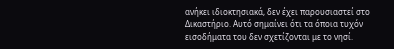ανήκει ιδιοκτησιακά, δεν έχει παρουσιαστεί στο Δικαστήριο. Αυτό σημαίνει ότι τα όποια τυχόν εισοδήματα του δεν σχετίζονται με το νησί.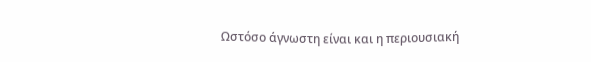Ωστόσο άγνωστη είναι και η περιουσιακή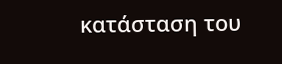κατάσταση του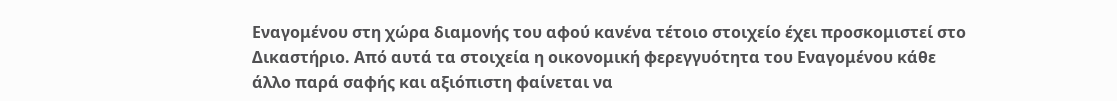Εναγομένου στη χώρα διαμονής του αφού κανένα τέτοιο στοιχείο έχει προσκομιστεί στο Δικαστήριο. Από αυτά τα στοιχεία η οικονομική φερεγγυότητα του Εναγομένου κάθε άλλο παρά σαφής και αξιόπιστη φαίνεται να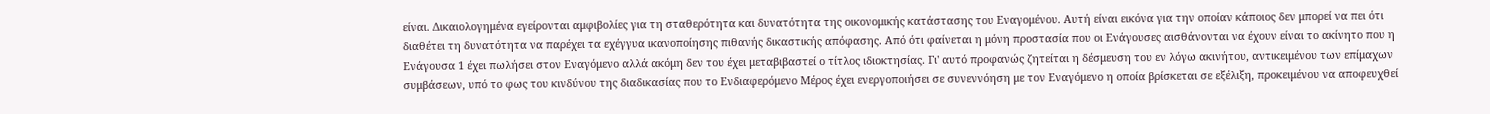είναι. Δικαιολογημένα εγείρονται αμφιβολίες για τη σταθερότητα και δυνατότητα της οικονομικής κατάστασης του Εναγομένου. Αυτή είναι εικόνα για την οποίαν κάποιος δεν μπορεί να πει ότι διαθέτει τη δυνατότητα να παρέχει τα εχέγγυα ικανοποίησης πιθανής δικαστικής απόφασης. Από ότι φαίνεται η μόνη προστασία που οι Ενάγουσες αισθάνονται να έχουν είναι το ακίνητο που η Ενάγουσα 1 έχει πωλήσει στον Εναγόμενο αλλά ακόμη δεν του έχει μεταβιβαστεί ο τίτλος ιδιοκτησίας. Γι' αυτό προφανώς ζητείται η δέσμευση του εν λόγω ακινήτου, αντικειμένου των επίμαχων συμβάσεων, υπό το φως του κινδύνου της διαδικασίας που το Ενδιαφερόμενο Μέρος έχει ενεργοποιήσει σε συνεννόηση με τον Εναγόμενο η οποία βρίσκεται σε εξέλιξη, προκειμένου να αποφευχθεί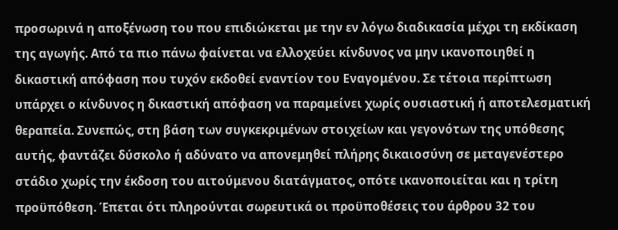προσωρινά η αποξένωση του που επιδιώκεται με την εν λόγω διαδικασία μέχρι τη εκδίκαση της αγωγής. Από τα πιο πάνω φαίνεται να ελλοχεύει κίνδυνος να μην ικανοποιηθεί η δικαστική απόφαση που τυχόν εκδοθεί εναντίον του Εναγομένου. Σε τέτοια περίπτωση υπάρχει ο κίνδυνος η δικαστική απόφαση να παραμείνει χωρίς ουσιαστική ή αποτελεσματική θεραπεία. Συνεπώς, στη βάση των συγκεκριμένων στοιχείων και γεγονότων της υπόθεσης αυτής, φαντάζει δύσκολο ή αδύνατο να απονεμηθεί πλήρης δικαιοσύνη σε μεταγενέστερο στάδιο χωρίς την έκδοση του αιτούμενου διατάγματος, οπότε ικανοποιείται και η τρίτη προϋπόθεση. Έπεται ότι πληρούνται σωρευτικά οι προϋποθέσεις του άρθρου 32 του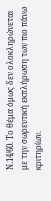Ν.14/60. Το θέμα όμως δεν ολοκληρώνεται με την σωρευτική εκπλήρωση των πιο πάνω κριτηρίων.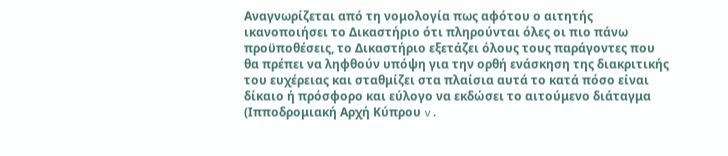Αναγνωρίζεται από τη νομολογία πως αφότου ο αιτητής ικανοποιήσει το Δικαστήριο ότι πληρούνται όλες οι πιο πάνω προϋποθέσεις, το Δικαστήριο εξετάζει όλους τους παράγοντες που θα πρέπει να ληφθούν υπόψη για την ορθή ενάσκηση της διακριτικής του ευχέρειας και σταθμίζει στα πλαίσια αυτά το κατά πόσο είναι δίκαιο ή πρόσφορο και εύλογο να εκδώσει το αιτούμενο διάταγμα (Ιπποδρομιακή Αρχή Κύπρου v.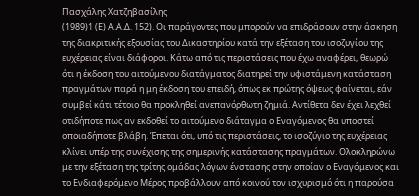Πασχάλης Χατζηβασίλης
(1989)1 (Ε) Α.Α.Δ. 152). Οι παράγοντες που μπορούν να επιδράσουν στην άσκηση της διακριτικής εξουσίας του Δικαστηρίου κατά την εξέταση του ισοζυγίου της ευχέρειας είναι διάφοροι. Κάτω από τις περιστάσεις που έχω αναφέρει, θεωρώ ότι η έκδοση του αιτούμενου διατάγματος διατηρεί την υφιστάμενη κατάσταση πραγμάτων παρά η μη έκδοση του επειδή, όπως εκ πρώτης όψεως φαίνεται, εάν συμβεί κάτι τέτοιο θα προκληθεί ανεπανόρθωτη ζημιά. Αντίθετα δεν έχει λεχθεί οτιδήποτε πως αν εκδοθεί το αιτούμενο διάταγμα ο Εναγόμενος θα υποστεί οποιαδήποτε βλάβη. Έπεται ότι, υπό τις περιστάσεις, το ισοζύγιο της ευχέρειας κλίνει υπέρ της συνέχισης της σημερινής κατάστασης πραγμάτων. Ολοκληρώνω με την εξέταση της τρίτης ομάδας λόγων ένστασης στην οποίαν ο Εναγόμενος και το Ενδιαφερόμενο Μέρος προβάλλουν από κοινού τον ισχυρισμό ότι η παρούσα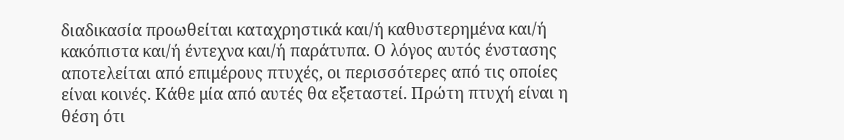διαδικασία προωθείται καταχρηστικά και/ή καθυστερημένα και/ή κακόπιστα και/ή έντεχνα και/ή παράτυπα. Ο λόγος αυτός ένστασης αποτελείται από επιμέρους πτυχές, οι περισσότερες από τις οποίες είναι κοινές. Κάθε μία από αυτές θα εξεταστεί. Πρώτη πτυχή είναι η θέση ότι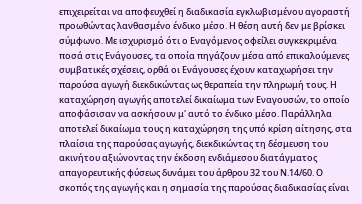επιχειρείται να αποφευχθεί η διαδικασία εγκλωβισμένου αγοραστή προωθώντας λανθασμένο ένδικο μέσο. Η θέση αυτή δεν με βρίσκει σύμφωνο. Με ισχυρισμό ότι ο Εναγόμενος οφείλει συγκεκριμένα ποσά στις Ενάγουσες, τα οποία πηγάζουν μέσα από επικαλούμενες συμβατικές σχέσεις, ορθά οι Ενάγουσες έχουν καταχωρήσει την παρούσα αγωγή διεκδικώντας ως θεραπεία την πληρωμή τους. Η καταχώρηση αγωγής αποτελεί δικαίωμα των Εναγουσών, το οποίο αποφάσισαν να ασκήσουν μ' αυτό το ένδικο μέσο. Παράλληλα αποτελεί δικαίωμα τους η καταχώρηση της υπό κρίση αίτησης, στα πλαίσια της παρούσας αγωγής, διεκδικώντας τη δέσμευση του ακινήτου αξιώνοντας την έκδοση ενδιάμεσου διατάγματος απαγορευτικής φύσεως δυνάμει του άρθρου 32 του Ν.14/60. Ο σκοπός της αγωγής και η σημασία της παρούσας διαδικασίας είναι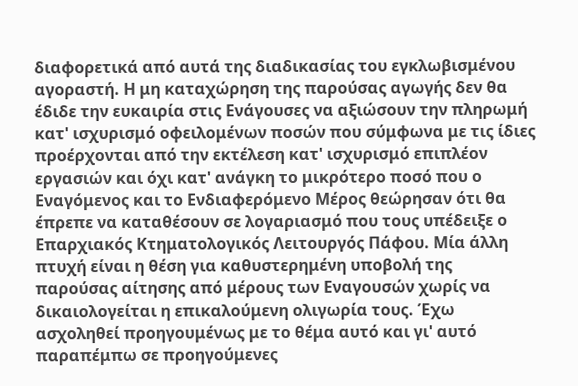διαφορετικά από αυτά της διαδικασίας του εγκλωβισμένου αγοραστή. Η μη καταχώρηση της παρούσας αγωγής δεν θα έδιδε την ευκαιρία στις Ενάγουσες να αξιώσουν την πληρωμή κατ' ισχυρισμό οφειλομένων ποσών που σύμφωνα με τις ίδιες προέρχονται από την εκτέλεση κατ' ισχυρισμό επιπλέον εργασιών και όχι κατ' ανάγκη το μικρότερο ποσό που ο Εναγόμενος και το Ενδιαφερόμενο Μέρος θεώρησαν ότι θα έπρεπε να καταθέσουν σε λογαριασμό που τους υπέδειξε ο Επαρχιακός Κτηματολογικός Λειτουργός Πάφου. Μία άλλη πτυχή είναι η θέση για καθυστερημένη υποβολή της παρούσας αίτησης από μέρους των Εναγουσών χωρίς να δικαιολογείται η επικαλούμενη ολιγωρία τους. Έχω ασχοληθεί προηγουμένως με το θέμα αυτό και γι' αυτό παραπέμπω σε προηγούμενες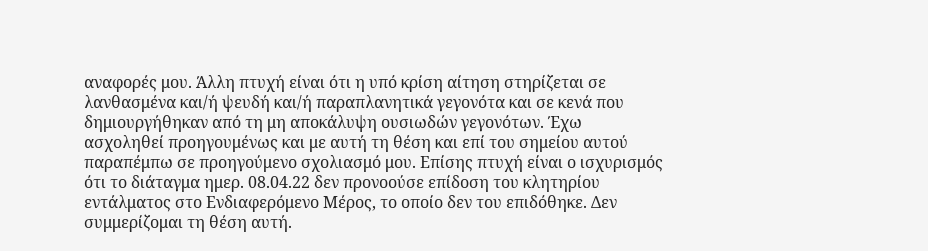αναφορές μου. Άλλη πτυχή είναι ότι η υπό κρίση αίτηση στηρίζεται σε λανθασμένα και/ή ψευδή και/ή παραπλανητικά γεγονότα και σε κενά που δημιουργήθηκαν από τη μη αποκάλυψη ουσιωδών γεγονότων. Έχω ασχοληθεί προηγουμένως και με αυτή τη θέση και επί του σημείου αυτού παραπέμπω σε προηγούμενο σχολιασμό μου. Επίσης πτυχή είναι ο ισχυρισμός ότι το διάταγμα ημερ. 08.04.22 δεν προνοούσε επίδοση του κλητηρίου εντάλματος στο Ενδιαφερόμενο Μέρος, το οποίο δεν του επιδόθηκε. Δεν συμμερίζομαι τη θέση αυτή.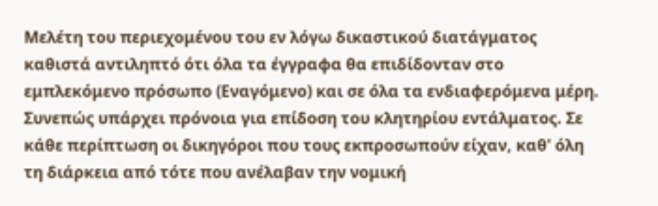Μελέτη του περιεχομένου του εν λόγω δικαστικού διατάγματος καθιστά αντιληπτό ότι όλα τα έγγραφα θα επιδίδονταν στο εμπλεκόμενο πρόσωπο (Εναγόμενο) και σε όλα τα ενδιαφερόμενα μέρη. Συνεπώς υπάρχει πρόνοια για επίδοση του κλητηρίου εντάλματος. Σε κάθε περίπτωση οι δικηγόροι που τους εκπροσωπούν είχαν, καθ' όλη τη διάρκεια από τότε που ανέλαβαν την νομική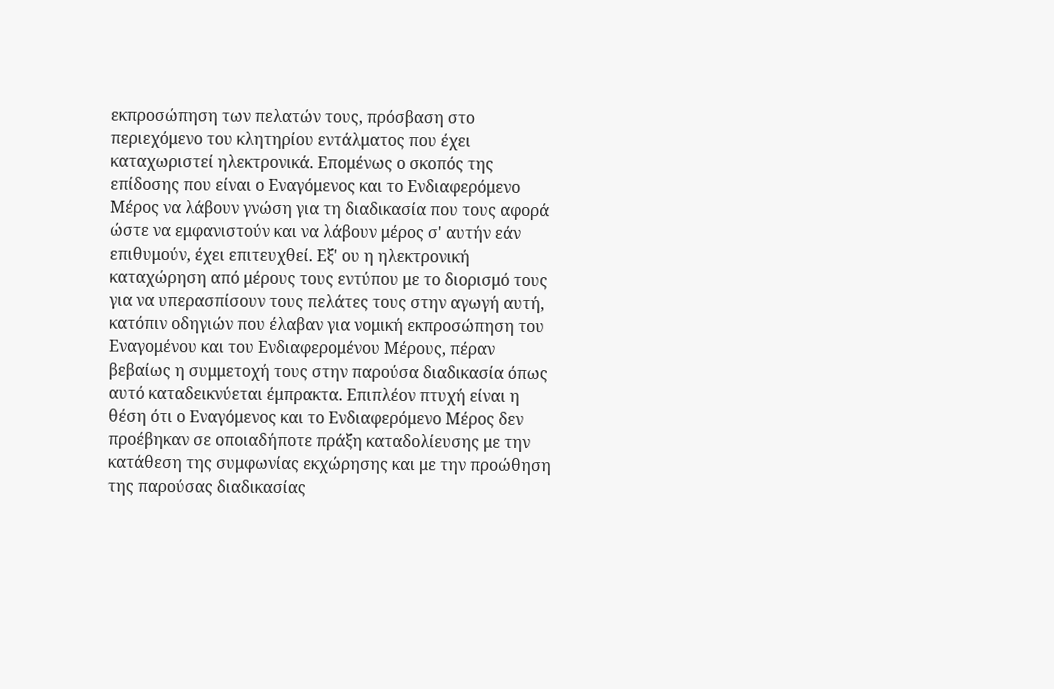εκπροσώπηση των πελατών τους, πρόσβαση στο περιεχόμενο του κλητηρίου εντάλματος που έχει καταχωριστεί ηλεκτρονικά. Επομένως ο σκοπός της επίδοσης που είναι ο Εναγόμενος και το Ενδιαφερόμενο Μέρος να λάβουν γνώση για τη διαδικασία που τους αφορά ώστε να εμφανιστούν και να λάβουν μέρος σ' αυτήν εάν επιθυμούν, έχει επιτευχθεί. Εξ' ου η ηλεκτρονική καταχώρηση από μέρους τους εντύπου με το διορισμό τους για να υπερασπίσουν τους πελάτες τους στην αγωγή αυτή, κατόπιν οδηγιών που έλαβαν για νομική εκπροσώπηση του Εναγομένου και του Ενδιαφερομένου Μέρους, πέραν βεβαίως η συμμετοχή τους στην παρούσα διαδικασία όπως αυτό καταδεικνύεται έμπρακτα. Επιπλέον πτυχή είναι η θέση ότι ο Εναγόμενος και το Ενδιαφερόμενο Μέρος δεν προέβηκαν σε οποιαδήποτε πράξη καταδολίευσης με την κατάθεση της συμφωνίας εκχώρησης και με την προώθηση της παρούσας διαδικασίας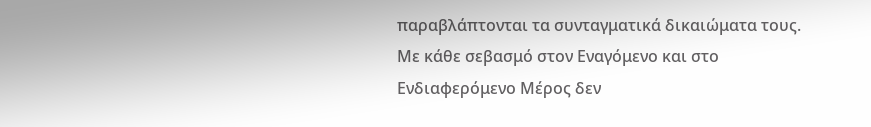παραβλάπτονται τα συνταγματικά δικαιώματα τους. Με κάθε σεβασμό στον Εναγόμενο και στο Ενδιαφερόμενο Μέρος δεν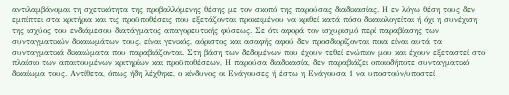αντιλαμβάνομαι τη σχετικότητα της προβαλλόμενης θέσης με τον σκοπό της παρούσας διαδικασίας. Η εν λόγω θέση τους δεν εμπίπτει στα κριτήρια και τις προϋποθέσεις που εξετάζονται προκειμένου να κριθεί κατά πόσο δικαιολογείται ή όχι η συνέχιση της ισχύος του ενδιάμεσου διατάγματος απαγορευτικής φύσεως. Σε ότι αφορά τον ισχυρισμό περί παραβίασης των συνταγματικών δικαιωμάτων τους, είναι γενικός, αόριστος και ασαφής αφού δεν προσδιορίζονται ποια είναι αυτά τα συνταγματικά δικαιώματα που παραβιάζονται. Στη βάση των δεδομένων που έχουν τεθεί ενώπιον μου και έχουν εξεταστεί στο πλαίσιο των απαιτουμένων κριτηρίων και προϋποθέσεων, Η παρούσα διαδικασία, δεν παραβιάζει οποιοδήποτε συνταγματικό δικαίωμα τους. Αντίθετα, όπως ήδη λέχθηκε, ο κίνδυνος οι Ενάγουσες ή έστω η Ενάγουσα 1 να υποστούν/υποστεί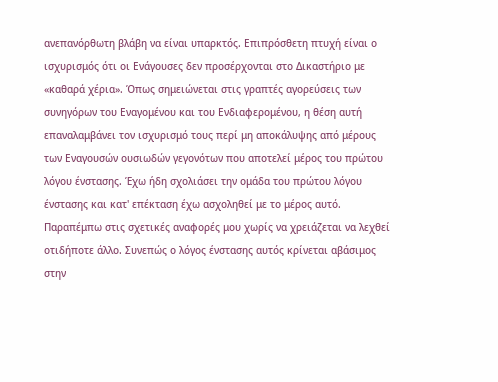ανεπανόρθωτη βλάβη να είναι υπαρκτός. Επιπρόσθετη πτυχή είναι ο ισχυρισμός ότι οι Ενάγουσες δεν προσέρχονται στο Δικαστήριο με «καθαρά χέρια». Όπως σημειώνεται στις γραπτές αγορεύσεις των συνηγόρων του Εναγομένου και του Ενδιαφερομένου, η θέση αυτή επαναλαμβάνει τον ισχυρισμό τους περί μη αποκάλυψης από μέρους των Εναγουσών ουσιωδών γεγονότων που αποτελεί μέρος του πρώτου λόγου ένστασης. Έχω ήδη σχολιάσει την ομάδα του πρώτου λόγου ένστασης και κατ' επέκταση έχω ασχοληθεί με το μέρος αυτό. Παραπέμπω στις σχετικές αναφορές μου χωρίς να χρειάζεται να λεχθεί οτιδήποτε άλλο. Συνεπώς ο λόγος ένστασης αυτός κρίνεται αβάσιμος στην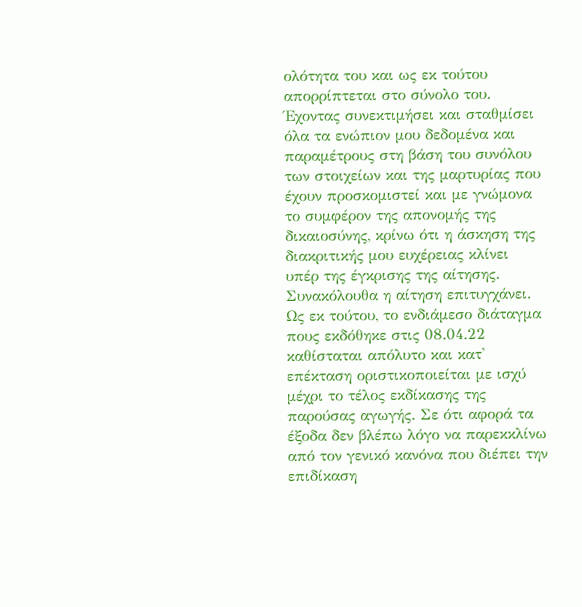ολότητα του και ως εκ τούτου απορρίπτεται στο σύνολο του. Έχοντας συνεκτιμήσει και σταθμίσει όλα τα ενώπιον μου δεδομένα και παραμέτρους στη βάση του συνόλου των στοιχείων και της μαρτυρίας που έχουν προσκομιστεί και με γνώμονα το συμφέρον της απονομής της δικαιοσύνης, κρίνω ότι η άσκηση της διακριτικής μου ευχέρειας κλίνει υπέρ της έγκρισης της αίτησης. Συνακόλουθα η αίτηση επιτυγχάνει. Ως εκ τούτου, το ενδιάμεσο διάταγμα πους εκδόθηκε στις 08.04.22 καθίσταται απόλυτο και κατ' επέκταση οριστικοποιείται με ισχύ μέχρι το τέλος εκδίκασης της παρούσας αγωγής. Σε ότι αφορά τα έξοδα δεν βλέπω λόγο να παρεκκλίνω από τον γενικό κανόνα που διέπει την επιδίκαση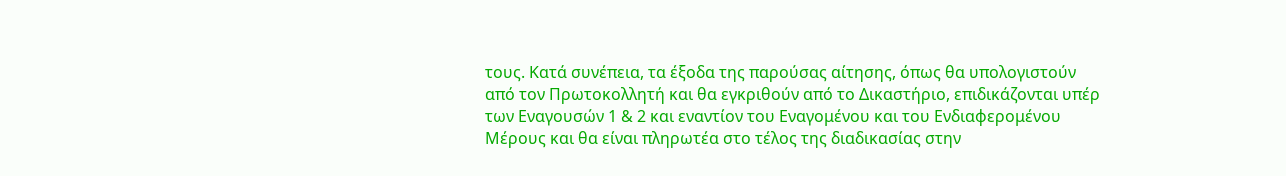τους. Κατά συνέπεια, τα έξοδα της παρούσας αίτησης, όπως θα υπολογιστούν από τον Πρωτοκολλητή και θα εγκριθούν από το Δικαστήριο, επιδικάζονται υπέρ των Εναγουσών 1 & 2 και εναντίον του Εναγομένου και του Ενδιαφερομένου Μέρους και θα είναι πληρωτέα στο τέλος της διαδικασίας στην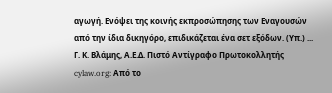αγωγή. Ενόψει της κοινής εκπροσώπησης των Εναγουσών από την ίδια δικηγόρο, επιδικάζεται ένα σετ εξόδων. (Υπ.) ... Γ. Κ. Βλάμης, Α.Ε.Δ. Πιστό Αντίγραφο Πρωτοκολλητής cylaw.org: Από το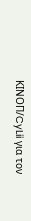ΚΙΝOΠ/CyLii για τον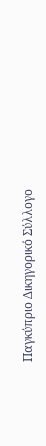Παγκύπριο Δικηγορικό Σύλλογο